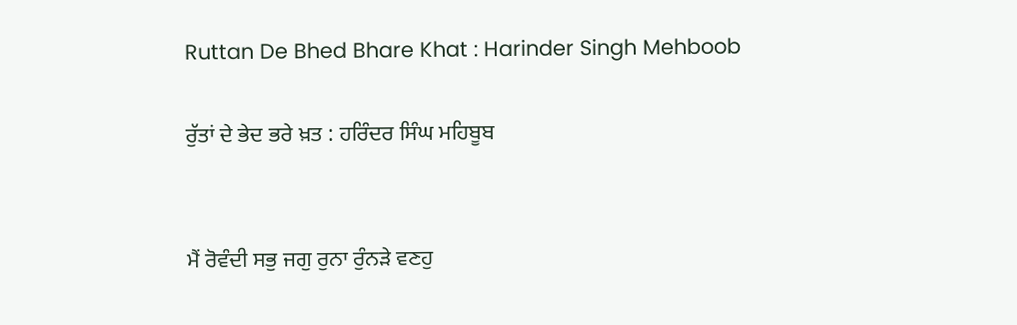Ruttan De Bhed Bhare Khat : Harinder Singh Mehboob

ਰੁੱਤਾਂ ਦੇ ਭੇਦ ਭਰੇ ਖ਼ਤ : ਹਰਿੰਦਰ ਸਿੰਘ ਮਹਿਬੂਬ


ਮੈਂ ਰੋਵੰਦੀ ਸਭੁ ਜਗੁ ਰੁਨਾ ਰੁੰਨੜੇ ਵਣਹੁ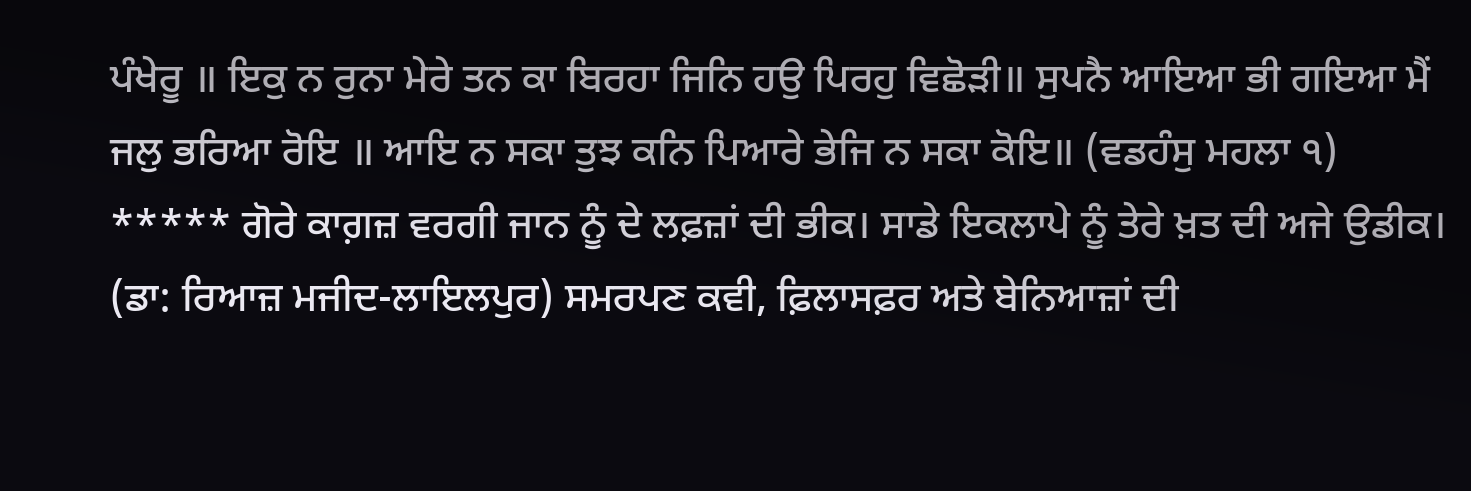ਪੰਖੇਰੂ ॥ ਇਕੁ ਨ ਰੁਨਾ ਮੇਰੇ ਤਨ ਕਾ ਬਿਰਹਾ ਜਿਨਿ ਹਉ ਪਿਰਹੁ ਵਿਛੋੜੀ॥ ਸੁਪਨੈ ਆਇਆ ਭੀ ਗਇਆ ਮੈਂ ਜਲੁ ਭਰਿਆ ਰੋਇ ॥ ਆਇ ਨ ਸਕਾ ਤੁਝ ਕਨਿ ਪਿਆਰੇ ਭੇਜਿ ਨ ਸਕਾ ਕੋਇ॥ (ਵਡਹੰਸੁ ਮਹਲਾ ੧) ***** ਗੋਰੇ ਕਾਗ਼ਜ਼ ਵਰਗੀ ਜਾਨ ਨੂੰ ਦੇ ਲਫ਼ਜ਼ਾਂ ਦੀ ਭੀਕ। ਸਾਡੇ ਇਕਲਾਪੇ ਨੂੰ ਤੇਰੇ ਖ਼ਤ ਦੀ ਅਜੇ ਉਡੀਕ। (ਡਾ: ਰਿਆਜ਼ ਮਜੀਦ-ਲਾਇਲਪੁਰ) ਸਮਰਪਣ ਕਵੀ, ਫ਼ਿਲਾਸਫ਼ਰ ਅਤੇ ਬੇਨਿਆਜ਼ਾਂ ਦੀ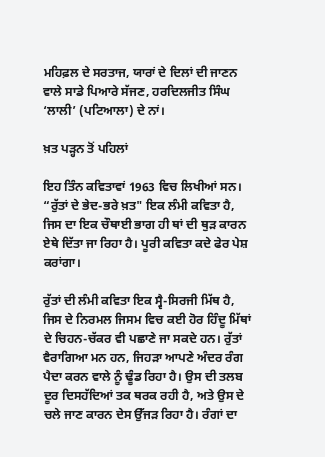ਮਹਿਫ਼ਲ ਦੇ ਸਰਤਾਜ, ਯਾਰਾਂ ਦੇ ਦਿਲਾਂ ਦੀ ਜਾਣਨ ਵਾਲੇ ਸਾਡੇ ਪਿਆਰੇ ਸੱਜਣ, ਹਰਦਿਲਜੀਤ ਸਿੰਘ ‘ਲਾਲੀ’ (ਪਟਿਆਲਾ) ਦੇ ਨਾਂ।

ਖ਼ਤ ਪੜ੍ਹਨ ਤੋਂ ਪਹਿਲਾਂ

ਇਹ ਤਿੰਨ ਕਵਿਤਾਵਾਂ 1963 ਵਿਚ ਲਿਖੀਆਂ ਸਨ। “ਰੁੱਤਾਂ ਦੇ ਭੇਦ-ਭਰੇ ਖ਼ਤ" ਇਕ ਲੰਮੀ ਕਵਿਤਾ ਹੈ, ਜਿਸ ਦਾ ਇਕ ਚੌਥਾਈ ਭਾਗ ਹੀ ਥਾਂ ਦੀ ਥੁੜ ਕਾਰਨ ਏਥੇ ਦਿੱਤਾ ਜਾ ਰਿਹਾ ਹੈ। ਪੂਰੀ ਕਵਿਤਾ ਕਦੇ ਫੇਰ ਪੇਸ਼ ਕਰਾਂਗਾ।

ਰੁੱਤਾਂ ਦੀ ਲੰਮੀ ਕਵਿਤਾ ਇਕ ਸ੍ਵੈ-ਸਿਰਜੀ ਮਿੱਥ ਹੈ, ਜਿਸ ਦੇ ਨਿਰਮਲ ਜਿਸਮ ਵਿਚ ਕਈ ਹੋਰ ਹਿੰਦੂ ਮਿੱਥਾਂ ਦੇ ਚਿਹਨ-ਚੱਕਰ ਵੀ ਪਛਾਣੇ ਜਾ ਸਕਦੇ ਹਨ। ਰੁੱਤਾਂ ਵੈਰਾਗਿਆ ਮਨ ਹਨ, ਜਿਹੜਾ ਆਪਣੇ ਅੰਦਰ ਰੰਗ ਪੈਦਾ ਕਰਨ ਵਾਲੇ ਨੂੰ ਢੂੰਡ ਰਿਹਾ ਹੈ। ਉਸ ਦੀ ਤਲਬ ਦੂਰ ਦਿਸਹੱਦਿਆਂ ਤਕ ਥਰਕ ਰਹੀ ਹੈ, ਅਤੇ ਉਸ ਦੇ ਚਲੇ ਜਾਣ ਕਾਰਨ ਦੇਸ ਉੱਜੜ ਰਿਹਾ ਹੈ। ਰੰਗਾਂ ਦਾ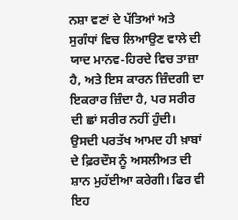ਨਸ਼ਾ ਵਣਾਂ ਦੇ ਪੱਤਿਆਂ ਅਤੇ ਸੁਗੰਧਾਂ ਵਿਚ ਲਿਆਉਣ ਵਾਲੇ ਦੀ ਯਾਦ ਮਾਨਵ-ਹਿਰਦੇ ਵਿਚ ਤਾਜ਼ਾ ਹੈ, ਅਤੇ ਇਸ ਕਾਰਨ ਜ਼ਿੰਦਗੀ ਦਾ ਇਕਰਾਰ ਜ਼ਿੰਦਾ ਹੈ, ਪਰ ਸਰੀਰ ਦੀ ਛਾਂ ਸਰੀਰ ਨਹੀਂ ਹੁੰਦੀ। ਉਸਦੀ ਪਰਤੱਖ ਆਮਦ ਹੀ ਖ਼ਾਬਾਂ ਦੇ ਫ਼ਿਰਦੌਸ ਨੂੰ ਅਸਲੀਅਤ ਦੀ ਸ਼ਾਨ ਮੁਹੱਈਆ ਕਰੇਗੀ। ਫਿਰ ਵੀ ਇਹ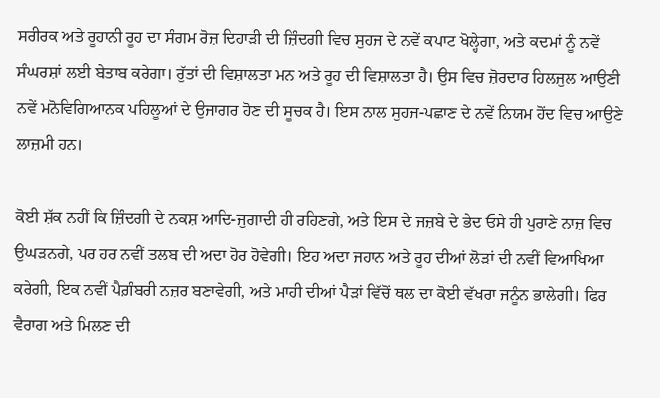ਸਰੀਰਕ ਅਤੇ ਰੂਹਾਨੀ ਰੂਹ ਦਾ ਸੰਗਮ ਰੋਜ਼ ਦਿਹਾੜੀ ਦੀ ਜ਼ਿੰਦਗੀ ਵਿਚ ਸੁਹਜ ਦੇ ਨਵੇਂ ਕਪਾਟ ਖੋਲ੍ਹੇਗਾ, ਅਤੇ ਕਦਮਾਂ ਨੂੰ ਨਵੇਂ ਸੰਘਰਸ਼ਾਂ ਲਈ ਬੇਤਾਬ ਕਰੇਗਾ। ਰੁੱਤਾਂ ਦੀ ਵਿਸ਼ਾਲਤਾ ਮਨ ਅਤੇ ਰੂਹ ਦੀ ਵਿਸ਼ਾਲਤਾ ਹੈ। ਉਸ ਵਿਚ ਜ਼ੋਰਦਾਰ ਹਿਲਜੁਲ ਆਉਣੀ ਨਵੇਂ ਮਨੋਵਿਗਿਆਨਕ ਪਹਿਲੂਆਂ ਦੇ ਉਜਾਗਰ ਹੋਣ ਦੀ ਸੂਚਕ ਹੈ। ਇਸ ਨਾਲ ਸੁਹਜ-ਪਛਾਣ ਦੇ ਨਵੇਂ ਨਿਯਮ ਹੋਂਦ ਵਿਚ ਆਉਣੇ ਲਾਜ਼ਮੀ ਹਨ।

ਕੋਈ ਸ਼ੱਕ ਨਹੀਂ ਕਿ ਜ਼ਿੰਦਗੀ ਦੇ ਨਕਸ਼ ਆਦਿ-ਜੁਗਾਦੀ ਹੀ ਰਹਿਣਗੇ, ਅਤੇ ਇਸ ਦੇ ਜਜ਼ਬੇ ਦੇ ਭੇਦ ਓਸੇ ਹੀ ਪੁਰਾਣੇ ਨਾਜ਼ ਵਿਚ ਉਘੜਨਗੇ, ਪਰ ਹਰ ਨਵੀਂ ਤਲਬ ਦੀ ਅਦਾ ਹੋਰ ਹੋਵੇਗੀ। ਇਹ ਅਦਾ ਜਹਾਨ ਅਤੇ ਰੂਹ ਦੀਆਂ ਲੋੜਾਂ ਦੀ ਨਵੀਂ ਵਿਆਖਿਆ ਕਰੇਗੀ, ਇਕ ਨਵੀਂ ਪੈਗ਼ੰਬਰੀ ਨਜ਼ਰ ਬਣਾਵੇਗੀ, ਅਤੇ ਮਾਹੀ ਦੀਆਂ ਪੈੜਾਂ ਵਿੱਚੋਂ ਥਲ ਦਾ ਕੋਈ ਵੱਖਰਾ ਜਨੂੰਨ ਭਾਲੇਗੀ। ਫਿਰ ਵੈਰਾਗ ਅਤੇ ਮਿਲਣ ਦੀ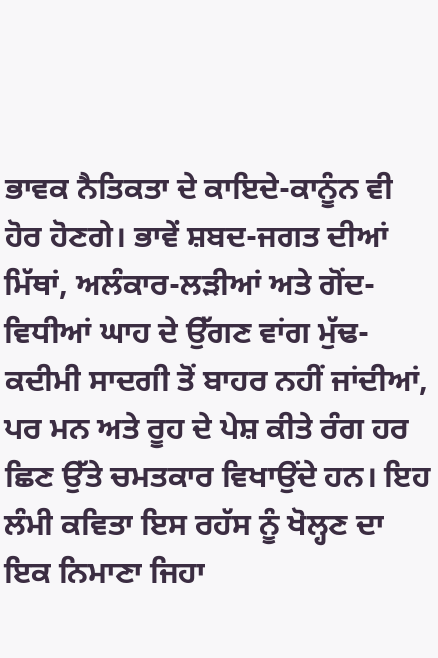ਭਾਵਕ ਨੈਤਿਕਤਾ ਦੇ ਕਾਇਦੇ-ਕਾਨੂੰਨ ਵੀ ਹੋਰ ਹੋਣਗੇ। ਭਾਵੇਂ ਸ਼ਬਦ-ਜਗਤ ਦੀਆਂ ਮਿੱਥਾਂ, ਅਲੰਕਾਰ-ਲੜੀਆਂ ਅਤੇ ਗੋਂਦ-ਵਿਧੀਆਂ ਘਾਹ ਦੇ ਉੱਗਣ ਵਾਂਗ ਮੁੱਢ-ਕਦੀਮੀ ਸਾਦਗੀ ਤੋਂ ਬਾਹਰ ਨਹੀਂ ਜਾਂਦੀਆਂ, ਪਰ ਮਨ ਅਤੇ ਰੂਹ ਦੇ ਪੇਸ਼ ਕੀਤੇ ਰੰਗ ਹਰ ਛਿਣ ਉੱਤੇ ਚਮਤਕਾਰ ਵਿਖਾਉਂਦੇ ਹਨ। ਇਹ ਲੰਮੀ ਕਵਿਤਾ ਇਸ ਰਹੱਸ ਨੂੰ ਖੋਲ੍ਹਣ ਦਾ ਇਕ ਨਿਮਾਣਾ ਜਿਹਾ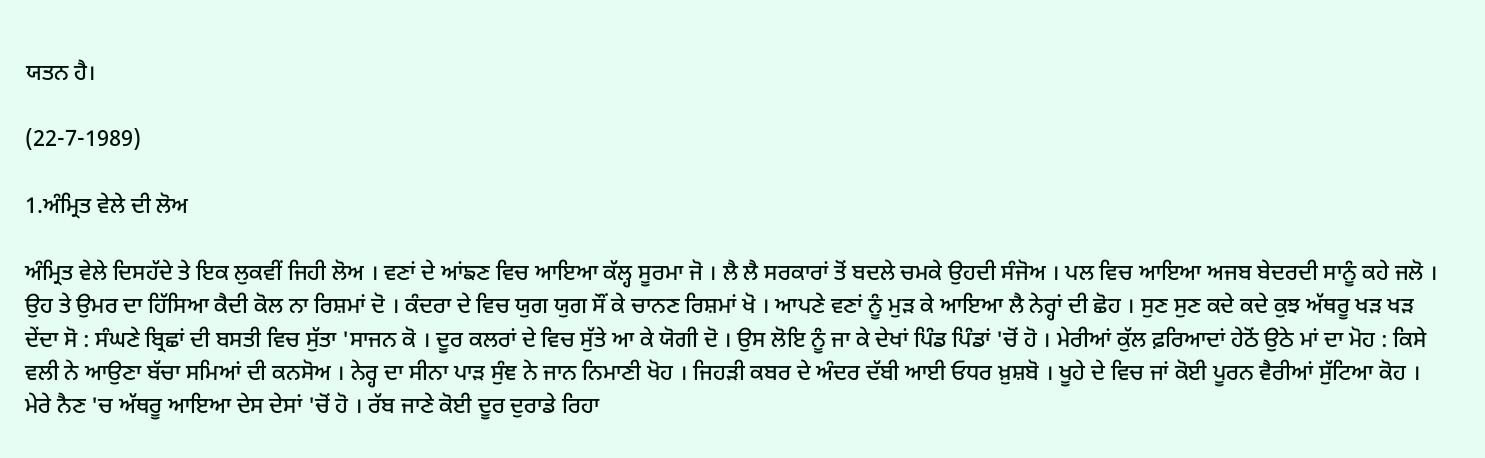ਯਤਨ ਹੈ।

(22-7-1989)

1.ਅੰਮ੍ਰਿਤ ਵੇਲੇ ਦੀ ਲੋਅ

ਅੰਮ੍ਰਿਤ ਵੇਲੇ ਦਿਸਹੱਦੇ ਤੇ ਇਕ ਲੁਕਵੀਂ ਜਿਹੀ ਲੋਅ । ਵਣਾਂ ਦੇ ਆਂਙਣ ਵਿਚ ਆਇਆ ਕੱਲ੍ਹ ਸੂਰਮਾ ਜੋ । ਲੈ ਲੈ ਸਰਕਾਰਾਂ ਤੋਂ ਬਦਲੇ ਚਮਕੇ ਉਹਦੀ ਸੰਜੋਅ । ਪਲ ਵਿਚ ਆਇਆ ਅਜਬ ਬੇਦਰਦੀ ਸਾਨੂੰ ਕਹੇ ਜਲੋ । ਉਹ ਤੇ ਉਮਰ ਦਾ ਹਿੱਸਿਆ ਕੈਦੀ ਕੋਲ ਨਾ ਰਿਸ਼ਮਾਂ ਦੋ । ਕੰਦਰਾ ਦੇ ਵਿਚ ਯੁਗ ਯੁਗ ਸੌਂ ਕੇ ਚਾਨਣ ਰਿਸ਼ਮਾਂ ਖੋ । ਆਪਣੇ ਵਣਾਂ ਨੂੰ ਮੁੜ ਕੇ ਆਇਆ ਲੈ ਨੇਰ੍ਹਾਂ ਦੀ ਛੋਹ । ਸੁਣ ਸੁਣ ਕਦੇ ਕਦੇ ਕੁਝ ਅੱਥਰੂ ਖੜ ਖੜ ਦੇਂਦਾ ਸੋ : ਸੰਘਣੇ ਬ੍ਰਿਛਾਂ ਦੀ ਬਸਤੀ ਵਿਚ ਸੁੱਤਾ 'ਸਾਜਨ ਕੋ । ਦੂਰ ਕਲਰਾਂ ਦੇ ਵਿਚ ਸੁੱਤੇ ਆ ਕੇ ਯੋਗੀ ਦੋ । ਉਸ ਲੋਇ ਨੂੰ ਜਾ ਕੇ ਦੇਖਾਂ ਪਿੰਡ ਪਿੰਡਾਂ 'ਚੋਂ ਹੋ । ਮੇਰੀਆਂ ਕੁੱਲ ਫ਼ਰਿਆਦਾਂ ਹੇਠੋਂ ਉਠੇ ਮਾਂ ਦਾ ਮੋਹ : ਕਿਸੇ ਵਲੀ ਨੇ ਆਉਣਾ ਬੱਚਾ ਸਮਿਆਂ ਦੀ ਕਨਸੋਅ । ਨੇਰ੍ਹ ਦਾ ਸੀਨਾ ਪਾੜ ਸੁੰਞ ਨੇ ਜਾਨ ਨਿਮਾਣੀ ਖੋਹ । ਜਿਹੜੀ ਕਬਰ ਦੇ ਅੰਦਰ ਦੱਬੀ ਆਈ ਓਧਰ ਖ਼ੁਸ਼ਬੋ । ਖੂਹੇ ਦੇ ਵਿਚ ਜਾਂ ਕੋਈ ਪੂਰਨ ਵੈਰੀਆਂ ਸੁੱਟਿਆ ਕੋਹ । ਮੇਰੇ ਨੈਣ 'ਚ ਅੱਥਰੂ ਆਇਆ ਦੇਸ ਦੇਸਾਂ 'ਚੋਂ ਹੋ । ਰੱਬ ਜਾਣੇ ਕੋਈ ਦੂਰ ਦੁਰਾਡੇ ਰਿਹਾ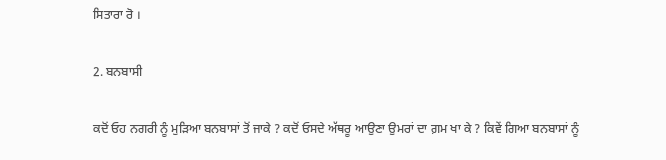ਸਿਤਾਰਾ ਰੋ ।

2. ਬਨਬਾਸੀ

ਕਦੋਂ ਓਹ ਨਗਰੀ ਨੂੰ ਮੁੜਿਆ ਬਨਬਾਸਾਂ ਤੋਂ ਜਾਕੇ ? ਕਦੋਂ ਓਸਦੇ ਅੱਥਰੂ ਆਉਣਾ ਉਮਰਾਂ ਦਾ ਗ਼ਮ ਖਾ ਕੇ ? ਕਿਵੇਂ ਗਿਆ ਬਨਬਾਸਾਂ ਨੂੰ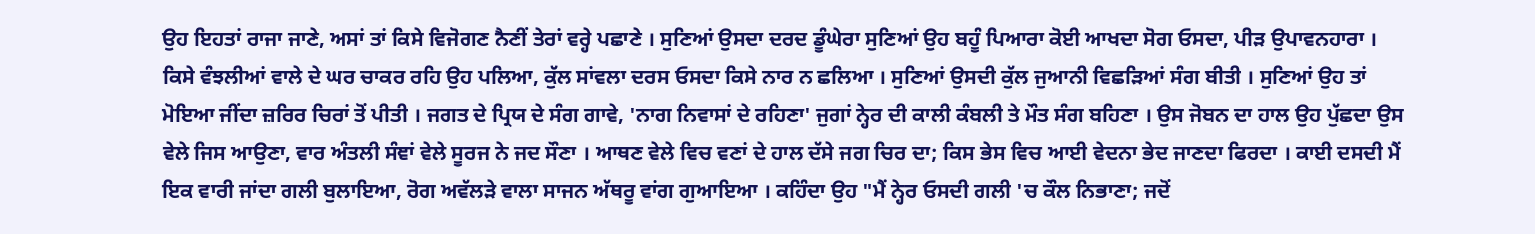ਉਹ ਇਹਤਾਂ ਰਾਜਾ ਜਾਣੇ, ਅਸਾਂ ਤਾਂ ਕਿਸੇ ਵਿਜੋਗਣ ਨੈਣੀਂ ਤੇਰਾਂ ਵਰ੍ਹੇ ਪਛਾਣੇ । ਸੁਣਿਆਂ ਉਸਦਾ ਦਰਦ ਡੂੰਘੇਰਾ ਸੁਣਿਆਂ ਉਹ ਬਹੂੰ ਪਿਆਰਾ ਕੋਈ ਆਖਦਾ ਸੋਗ ਓਸਦਾ, ਪੀੜ ਉਪਾਵਨਹਾਰਾ । ਕਿਸੇ ਵੰਝਲੀਆਂ ਵਾਲੇ ਦੇ ਘਰ ਚਾਕਰ ਰਹਿ ਉਹ ਪਲਿਆ, ਕੁੱਲ ਸਾਂਵਲਾ ਦਰਸ ਓਸਦਾ ਕਿਸੇ ਨਾਰ ਨ ਛਲਿਆ । ਸੁਣਿਆਂ ਉਸਦੀ ਕੁੱਲ ਜੁਆਨੀ ਵਿਛੜਿਆਂ ਸੰਗ ਬੀਤੀ । ਸੁਣਿਆਂ ਉਹ ਤਾਂ ਮੋਇਆ ਜੀਂਦਾ ਜ਼ਰਿਰ ਚਿਰਾਂ ਤੋਂ ਪੀਤੀ । ਜਗਤ ਦੇ ਪ੍ਰਿਯ ਦੇ ਸੰਗ ਗਾਵੇ, 'ਨਾਗ ਨਿਵਾਸਾਂ ਦੇ ਰਹਿਣਾ' ਜੁਗਾਂ ਨ੍ਹੇਰ ਦੀ ਕਾਲੀ ਕੰਬਲੀ ਤੇ ਮੌਤ ਸੰਗ ਬਹਿਣਾ । ਉਸ ਜੋਬਨ ਦਾ ਹਾਲ ਉਹ ਪੁੱਛਦਾ ਉਸ ਵੇਲੇ ਜਿਸ ਆਉਣਾ, ਵਾਰ ਅੰਤਲੀ ਸੰਞਾਂ ਵੇਲੇ ਸੂਰਜ ਨੇ ਜਦ ਸੌਣਾ । ਆਥਣ ਵੇਲੇ ਵਿਚ ਵਣਾਂ ਦੇ ਹਾਲ ਦੱਸੇ ਜਗ ਚਿਰ ਦਾ; ਕਿਸ ਭੇਸ ਵਿਚ ਆਈ ਵੇਦਨਾ ਭੇਦ ਜਾਣਦਾ ਫਿਰਦਾ । ਕਾਈ ਦਸਦੀ ਮੈਂ ਇਕ ਵਾਰੀ ਜਾਂਦਾ ਗਲੀ ਬੁਲਾਇਆ, ਰੋਗ ਅਵੱਲੜੇ ਵਾਲਾ ਸਾਜਨ ਅੱਥਰੂ ਵਾਂਗ ਗੁਆਇਆ । ਕਹਿੰਦਾ ਉਹ "ਮੈਂ ਨ੍ਹੇਰ ਓਸਦੀ ਗਲੀ 'ਚ ਕੌਲ ਨਿਭਾਣਾ; ਜਦੋਂ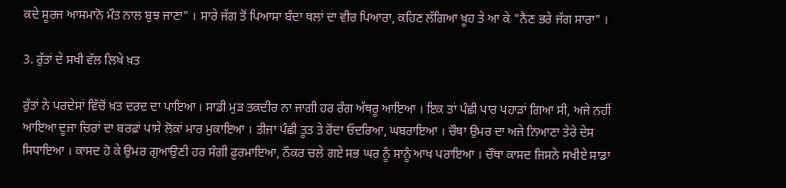ਕਦੇ ਸੂਰਜ ਆਸਮਾਨੋ ਮੌਤ ਨਾਲ ਬੁਝ ਜਾਣਾ" । ਸਾਰੇ ਜੱਗ ਤੋਂ ਪਿਆਸਾ ਬੰਦਾ ਥਲਾਂ ਦਾ ਵੀਰ ਪਿਆਰਾ, ਕਹਿਣ ਲੱਗਿਆ ਖੂਹ ਤੇ ਆ ਕੇ "ਨੈਣ ਭਰੇ ਜੱਗ ਸਾਰਾ" ।

3. ਰੁੱਤਾਂ ਦੇ ਸਖੀ ਵੱਲ ਲਿਖੇ ਖ਼ਤ

ਰੁੱਤਾਂ ਨੇ ਪਰਦੇਸਾਂ ਵਿੱਚੋਂ ਖ਼ਤ ਦਰਦ ਦਾ ਪਾਇਆ । ਸਾਡੀ ਮੁੜ ਤਕਦੀਰ ਨਾ ਜਾਗੀ ਹਰ ਰੰਗ ਅੱਥਰੂ ਆਇਆ । ਇਕ ਤਾਂ ਪੰਛੀ ਪਾਰ ਪਹਾੜਾਂ ਗਿਆ ਸੀ, ਅਜੇ ਨਹੀਂ ਆਇਆ ਦੂਜਾ ਚਿਰਾਂ ਦਾ ਬਰਫ਼ਾਂ ਪਾਸੇ ਲੋਕਾਂ ਮਾਰ ਮੁਕਾਇਆ । ਤੀਜਾ ਪੰਛੀ ਤੂਤ ਤੇ ਰੋਂਦਾ ਓਦਰਿਆ, ਘਬਰਾਇਆ । ਚੌਥਾ ਉਮਰ ਦਾ ਅਜੇ ਨਿਆਣਾ ਤੇਰੇ ਦੇਸ ਸਿਧਾਇਆ । ਕਾਸਦ ਹੋ ਕੇ ਉਮਰ ਗੁਆਉਣੀ ਹਰ ਸੰਗੀ ਫ਼ੁਰਮਾਇਆ, ਨੌਕਰ ਚਲੇ ਗਏ ਸਭ ਘਰ ਨੂੰ ਸਾਨੂੰ ਆਖ ਪਰਾਇਆ । ਚੌਥਾ ਕਾਸਦ ਜਿਸਨੇ ਸਖੀਏ ਸਾਡਾ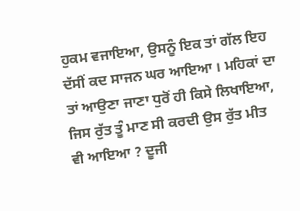ਹੁਕਮ ਵਜਾਇਆ, ਉਸਨੂੰ ਇਕ ਤਾਂ ਗੱਲ ਇਹ ਦੱਸੀਂ ਕਦ ਸਾਜਨ ਘਰ ਆਇਆ । ਮਹਿਕਾਂ ਦਾ ਤਾਂ ਆਉਣਾ ਜਾਣਾ ਧੁਰੋਂ ਹੀ ਕਿਸੇ ਲਿਖਾਇਆ, ਜਿਸ ਰੁੱਤ ਤੂੰ ਮਾਣ ਸੀ ਕਰਦੀ ਉਸ ਰੁੱਤ ਮੀਤ ਵੀ ਆਇਆ ? ਦੂਜੀ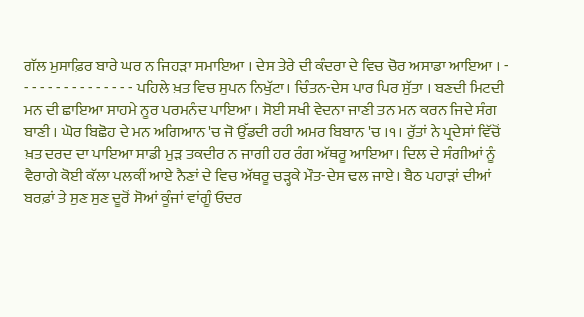ਗੱਲ ਮੁਸਾਫ਼ਿਰ ਬਾਰੇ ਘਰ ਨ ਜਿਹੜਾ ਸਮਾਇਆ । ਦੇਸ ਤੇਰੇ ਦੀ ਕੰਦਰਾ ਦੇ ਵਿਚ ਚੋਰ ਅਸਾਡਾ ਆਇਆ । - - - - - - - - - - - - - - - ਪਹਿਲੇ ਖ਼ਤ ਵਿਚ ਸੁਪਨ ਨਿਖੁੱਟਾ। ਚਿੰਤਨ-ਦੇਸ ਪਾਰ ਪਿਰ ਸੁੱਤਾ । ਬਣਦੀ ਮਿਟਦੀ ਮਨ ਦੀ ਛਾਇਆ ਸਾਹਮੇ ਨੂਰ ਪਰਮਨੰਦ ਪਾਇਆ । ਸੋਈ ਸਖੀ ਵੇਦਨਾ ਜਾਣੀ ਤਨ ਮਨ ਕਰਨ ਜਿਦੇ ਸੰਗ ਬਾਣੀ । ਘੋਰ ਬਿਛੋਹ ਦੇ ਮਨ ਅਗਿਆਨ 'ਚ ਜੋ ਉੱਡਦੀ ਰਹੀ ਅਮਰ ਬਿਬਾਨ 'ਚ ।੧। ਰੁੱਤਾਂ ਨੇ ਪ੍ਰਦੇਸਾਂ ਵਿੱਚੋਂ ਖ਼ਤ ਦਰਦ ਦਾ ਪਾਇਆ ਸਾਡੀ ਮੁੜ ਤਕਦੀਰ ਨ ਜਾਗੀ ਹਰ ਰੰਗ ਅੱਥਰੂ ਆਇਆ। ਦਿਲ ਦੇ ਸੰਗੀਆਂ ਨੂੰ ਵੈਰਾਗੇ ਕੋਈ ਕੱਲਾ ਪਲਕੀਂ ਆਏ ਨੈਣਾਂ ਦੇ ਵਿਚ ਅੱਥਰੂ ਚੜ੍ਹਕੇ ਮੌਤ-ਦੇਸ ਢਲ ਜਾਏ। ਬੈਠ ਪਹਾੜਾਂ ਦੀਆਂ ਬਰਫ਼ਾਂ ਤੇ ਸੁਣ ਸੁਣ ਦੂਰੋਂ ਸੋਆਂ ਕੂੰਜਾਂ ਵਾਂਗੂੰ ਓਦਰ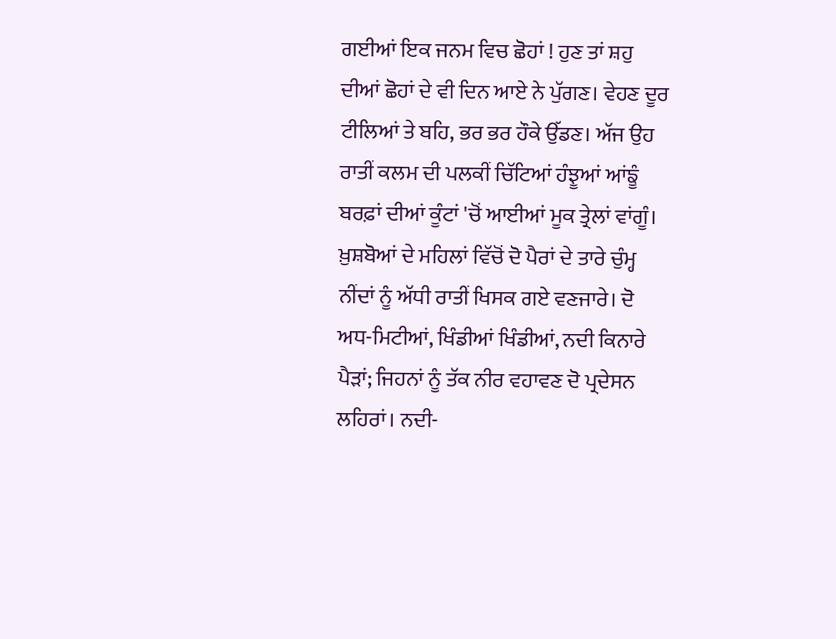ਗਈਆਂ ਇਕ ਜਨਮ ਵਿਚ ਛੋਹਾਂ ! ਹੁਣ ਤਾਂ ਸ਼ਹੁ ਦੀਆਂ ਛੋਹਾਂ ਦੇ ਵੀ ਦਿਨ ਆਏ ਨੇ ਪੁੱਗਣ। ਵੇਹਣ ਦੂਰ ਟੀਲਿਆਂ ਤੇ ਬਹਿ, ਭਰ ਭਰ ਹੌਕੇ ਉੱਡਣ। ਅੱਜ ਉਹ ਰਾਤੀਂ ਕਲਮ ਦੀ ਪਲਕੀਂ ਚਿੱਟਿਆਂ ਹੰਝੂਆਂ ਆਂਙੂੰ ਬਰਫ਼ਾਂ ਦੀਆਂ ਕੂੰਟਾਂ 'ਚੋਂ ਆਈਆਂ ਮੂਕ ਤ੍ਰੇਲਾਂ ਵਾਂਗੂੰ। ਖ਼ੁਸ਼ਬੋਆਂ ਦੇ ਮਹਿਲਾਂ ਵਿੱਚੋਂ ਦੋ ਪੈਰਾਂ ਦੇ ਤਾਰੇ ਚੁੰਮ੍ਹ ਨੀਂਦਾਂ ਨੂੰ ਅੱਧੀ ਰਾਤੀਂ ਖਿਸਕ ਗਏ ਵਣਜਾਰੇ। ਦੋ ਅਧ-ਮਿਟੀਆਂ, ਖਿੰਡੀਆਂ ਖਿੰਡੀਆਂ, ਨਦੀ ਕਿਨਾਰੇ ਪੈੜਾਂ; ਜਿਹਨਾਂ ਨੂੰ ਤੱਕ ਨੀਰ ਵਹਾਵਣ ਦੋ ਪ੍ਰਦੇਸਨ ਲਹਿਰਾਂ। ਨਦੀ-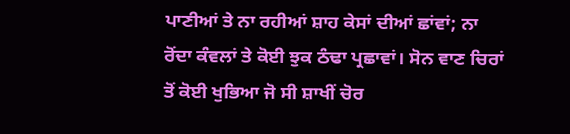ਪਾਣੀਆਂ ਤੇ ਨਾ ਰਹੀਆਂ ਸ਼ਾਹ ਕੇਸਾਂ ਦੀਆਂ ਛਾਂਵਾਂ; ਨਾ ਰੋਂਦਾ ਕੰਵਲਾਂ ਤੇ ਕੋਈ ਝੁਕ ਠੰਢਾ ਪ੍ਰਛਾਵਾਂ। ਸੋਨ ਵਾਣ ਚਿਰਾਂ ਤੋਂ ਕੋਈ ਖੁਭਿਆ ਜੋ ਸੀ ਸ਼ਾਖੀਂ ਚੋਰ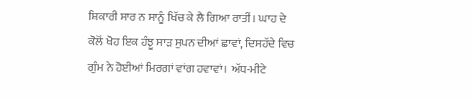ਸ਼ਿਕਾਰੀ ਸਾਰ ਨ ਸਾਨੂੰ ਖਿੱਚ ਕੇ ਲੈ ਗਿਆ ਰਾਤੀਂ। ਘਾਹ ਦੇ ਕੋਲੋਂ ਖੋਹ ਇਕ ਹੰਝੂ ਸਾੜ ਸੁਪਨ ਦੀਆਂ ਛਾਵਾਂ, ਦਿਸਹੱਦੇ ਵਿਚ ਗੁੰਮ ਨੇ ਹੋਈਆਂ ਮਿਰਗਾਂ ਵਾਂਗ ਹਵਾਵਾਂ। ਅੱਧ-ਮੀਟੇ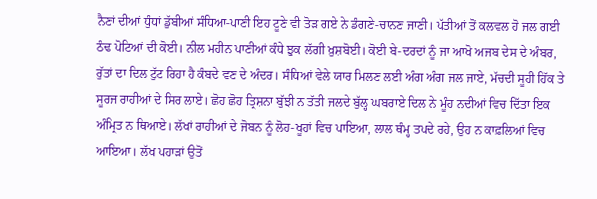ਨੈਣਾਂ ਦੀਆਂ ਧੁੰਧਾਂ ਡੁੱਬੀਆਂ ਸੰਧਿਆ-ਪਾਣੀ ਇਹ ਟੂਣੇ ਵੀ ਤੋੜ ਗਏ ਨੇ ਡੰਗਣੇ-ਚਾਨਣ ਜਾਣੀ। ਪੱਤੀਆਂ ਤੋਂ ਕਲਵਲ ਹੋ ਜਲ ਗਈ ਠੰਢ ਪੋਟਿਆਂ ਦੀ ਕੋਈ। ਨੀਲ ਮਹੀਨ ਪਾਣੀਆਂ ਕੰਧੇ ਝੁਕ ਲੱਗੀ ਖ਼ੁਸ਼ਬੋਈ। ਕੋਈ ਬੇ-ਦਰਦਾਂ ਨੂੰ ਜਾ ਆਖੋ ਅਜਬ ਦੇਸ ਦੇ ਅੰਬਰ, ਰੁੱਤਾਂ ਦਾ ਦਿਲ ਟੁੱਟ ਰਿਹਾ ਹੈ ਕੰਬਦੇ ਵਣ ਦੇ ਅੰਦਰ। ਸੰਧਿਆਂ ਵੇਲੇ ਯਾਰ ਮਿਲਣ ਲਈ ਅੰਗ ਅੰਗ ਜਲ ਜਾਏ, ਮੱਚਦੀ ਸੂਹੀ ਹਿੱਕ ਤੇ ਸੂਰਜ ਰਾਹੀਆਂ ਦੇ ਸਿਰ ਲਾਏ। ਛੋਹ ਛੋਹ ਤ੍ਰਿਸ਼ਨਾ ਬੁੱਝੀ ਨ ਤੱਤੀ ਜਲਦੇ ਬੁੱਲ੍ਹ ਘਬਰਾਏ ਦਿਲ ਨੇ ਮੂੰਹ ਨਦੀਆਂ ਵਿਚ ਦਿੱਤਾ ਇਕ ਅੰਮ੍ਰਿਤ ਨ ਥਿਆਏ। ਲੱਖਾਂ ਰਾਹੀਆਂ ਦੇ ਜੋਬਨ ਨੂੰ ਲੋਹ-ਖੂਹਾਂ ਵਿਚ ਪਾਇਆ, ਲਾਲ ਥੰਮ੍ਹ ਤਪਦੇ ਰਹੇ, ਉਹ ਨ ਕਾਫ਼ਲਿਆਂ ਵਿਚ ਆਇਆ। ਲੱਖ ਪਹਾੜਾਂ ਉਤੋਂ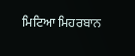ਮਿਟਿਆ ਮਿਹਰਬਾਨ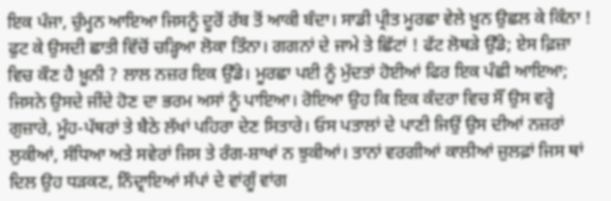ਇਕ ਪੰਜਾ, ਚੁੰਮ੍ਹਨ ਆਇਆ ਜਿਸਨੂੰ ਦੂਰੋਂ ਰੱਬ ਤੋਂ ਆਕੀ ਬੰਦਾ। ਸਾਡੀ ਪ੍ਰੀਤ ਮੂਰਛਾ ਵੇਲੇ ਖ਼ੂਨ ਉਛਲ ਕੇ ਕਿੰਨਾ ! ਫੁਟ ਕੇ ਉਸਦੀ ਛਾਤੀ ਵਿੱਚੋਂ ਚੜ੍ਹਿਆ ਲੋਕਾ ਤਿੰਨਾ। ਗਗਨਾਂ ਦੇ ਜਾਮੇ ਤੇ ਛਿੱਟਾਂ ! ਫੱਟ ਲੋਥੜੇ ਉੱਡੇ; ਏਸ ਫ਼ਿਜ਼ਾ ਵਿਚ ਕੌਣ ਹੈ ਖ਼ੂਨੀ ? ਲਾਲ ਨਜ਼ਰ ਇਕ ਉੱਡੇ। ਮੂਰਛਾ ਪਈ ਨੂੰ ਮੁੱਦਤਾਂ ਹੋਈਆਂ ਫਿਰ ਇਕ ਪੰਛੀ ਆਇਆ; ਜਿਸਨੇ ਉਸਦੇ ਜੀਂਦੇ ਹੋਣ ਦਾ ਭਰਮ ਅਸਾਂ ਨੂੰ ਪਾਇਆ। ਰੋਇਆ ਉਹ ਕਿ ਇਕ ਕੰਦਰਾ ਵਿਚ ਸੌਂ ਉਸ ਵਰ੍ਹੇ ਗੁਜ਼ਾਰੇ, ਮੂੰਹ-ਪੱਥਰਾਂ ਤੇ ਬੈਠੇ ਲੱਖਾਂ ਪਹਿਰਾ ਦੇਣ ਸਿਤਾਰੇ। ਓਸ ਪਤਾਲਾਂ ਦੇ ਪਾਣੀ ਜਿਉਂ ਉਸ ਦੀਆਂ ਨਜ਼ਰਾਂ ਲੁਕੀਆਂ, ਸੰਧਿਆ ਅਤੇ ਸਵੇਰਾਂ ਜਿਸ ਤੇ ਰੰਗ-ਸ਼ਾਖਾਂ ਨ ਝੁਕੀਆਂ। ਤਾਨਾਂ ਵਰਗੀਆਂ ਕਾਲੀਆਂ ਜ਼ੁਲਫ਼ਾਂ ਜਿਸ ਥਾਂ ਦਿਲ ਉਹ ਧੜਕਣ, ਨਿੰਦ੍ਰਾਇਆਂ ਸੱਪਾਂ ਦੇ ਵਾਂਗੂੰ ਵਾਂਗ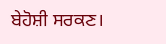ਬੇਹੋਸ਼ੀ ਸਰਕਣ।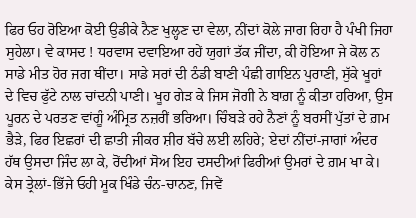ਫਿਰ ਓਹ ਰੋਇਆ ਕੋਈ ਉਡੀਕੇ ਨੈਣ ਖੁਲ੍ਹਣ ਦਾ ਵੇਲਾ, ਨੀਂਦਾਂ ਕੋਲੇ ਜਾਗ ਰਿਹਾ ਹੈ ਪੰਖੀ ਜਿਹਾ ਸੁਹੇਲਾ। ਵੇ ਕਾਸਦ ! ਧਰਵਾਸ ਦਵਾਇਆ ਰਹੇਂ ਯੁਗਾਂ ਤੱਕ ਜੀਂਦਾ, ਕੀ ਹੋਇਆ ਜੇ ਕੋਲ ਨ ਸਾਡੇ ਮੀਤ ਹੋਰ ਜਗ ਥੀਂਦਾ। ਸਾਡੇ ਸਰਾਂ ਦੀ ਠੰਡੀ ਬਾਣੀ ਪੰਛੀ ਗਾਇਨ ਪੁਰਾਣੀ, ਸੁੱਕੇ ਖੂਹਾਂ ਦੇ ਵਿਚ ਫੁੱਟੇ ਨਾਲ ਚਾਂਦਨੀ ਪਾਣੀ। ਖੂਹ ਗੇੜ ਕੇ ਜਿਸ ਜੋਗੀ ਨੇ ਬਾਗ਼ ਨੂੰ ਕੀਤਾ ਹਰਿਆ, ਉਸ ਪੂਰਨ ਦੇ ਪਰਤਣ ਵਾਂਗੂੰ ਅੰਮ੍ਰਿਤ ਨਜ਼ਰੀਂ ਭਰਿਆ। ਚਿੰਬੜੇ ਰਹੇ ਨੈਣਾਂ ਨੂੰ ਬਰਸੀਂ ਪੁੱਤਾਂ ਦੇ ਗ਼ਮ ਭੈੜੇ, ਫਿਰ ਇਛਰਾਂ ਦੀ ਛਾਤੀ ਜੀਕਰ ਸ਼ੀਰ ਬੱਚੇ ਲਈ ਲਹਿਰੇ; ਏਦਾਂ ਨੀਂਦਾਂ-ਜਾਗਾਂ ਅੰਦਰ ਹੱਥ ਉਸਦਾ ਜਿੰਦ ਲਾ ਕੇ, ਰੋਂਦੀਆਂ ਸੋਅ ਇਹ ਦਸਦੀਆਂ ਫਿਰੀਆਂ ਉਮਰਾਂ ਦੇ ਗ਼ਮ ਖਾ ਕੇ। ਕੇਸ ਤ੍ਰੇਲਾਂ-ਭਿੱਜੇ ਓਹੀ ਮੂਕ ਖਿੰਡੇ ਚੰਨ-ਚਾਨਣ, ਜਿਵੇਂ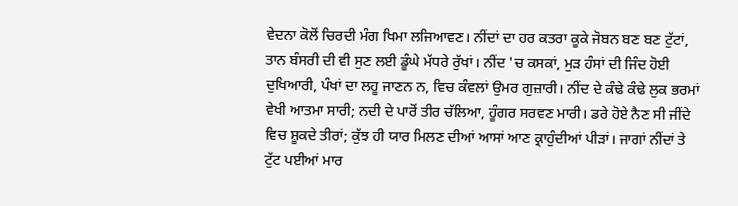ਵੇਦਨਾ ਕੋਲੋਂ ਚਿਰਦੀ ਮੰਗ ਖਿਮਾ ਲਜਿਆਵਣ। ਨੀਂਦਾਂ ਦਾ ਹਰ ਕਤਰਾ ਕੂਕੇ ਜੋਬਨ ਬਣ ਬਣ ਟੁੱਟਾਂ, ਤਾਨ ਬੰਸਰੀ ਦੀ ਵੀ ਸੁਣ ਲਈ ਡੂੰਘੇ ਮੱਧਰੇ ਰੁੱਖਾਂ। ਨੀਂਦ 'ਚ ਕਸਕਾਂ, ਮੁੜ ਹੰਸਾਂ ਦੀ ਜਿੰਦ ਹੋਈ ਦੁਖਿਆਰੀ, ਪੰਖਾਂ ਦਾ ਲਹੂ ਜਾਣਨ ਨ, ਵਿਚ ਕੰਵਲਾਂ ਉਮਰ ਗੁਜ਼ਾਰੀ। ਨੀਂਦ ਦੇ ਕੰਢੇ ਕੰਢੇ ਲੁਕ ਭਰਮਾਂ ਵੇਖੀ ਆਤਮਾ ਸਾਰੀ; ਨਦੀ ਦੇ ਪਾਰੋਂ ਤੀਰ ਚੱਲਿਆ, ਹੂੰਗਰ ਸਰਵਣ ਮਾਰੀ। ਡਰੇ ਹੋਏ ਨੈਣ ਸੀ ਜੀਂਦੇ ਵਿਚ ਸ਼ੂਕਦੇ ਤੀਰਾਂ; ਕੁੱਝ ਹੀ ਯਾਰ ਮਿਲਣ ਦੀਆਂ ਆਸਾਂ ਆਣ ਕ੍ਰਾਹੁੰਦੀਆਂ ਪੀੜਾਂ। ਜਾਗਾਂ ਨੀਂਦਾਂ ਤੇ ਟੁੱਟ ਪਈਆਂ ਮਾਰ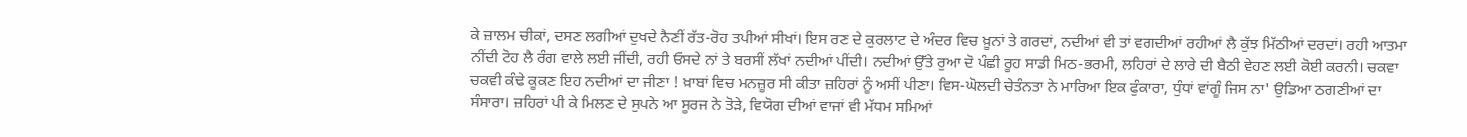ਕੇ ਜ਼ਾਲਮ ਚੀਕਾਂ, ਦਸਣ ਲਗੀਆਂ ਦੁਖਦੇ ਨੈਣੀਂ ਰੱਤ-ਰੋਹ ਤਪੀਆਂ ਸੀਖਾਂ। ਇਸ ਰਣ ਦੇ ਕੁਰਲਾਟ ਦੇ ਅੰਦਰ ਵਿਚ ਖ਼ੂਨਾਂ ਤੇ ਗਰਦਾਂ, ਨਦੀਆਂ ਵੀ ਤਾਂ ਵਗਦੀਆਂ ਰਹੀਆਂ ਲੈ ਕੁੱਝ ਮਿੱਠੀਆਂ ਦਰਦਾਂ। ਰਹੀ ਆਤਮਾ ਨੀਂਦੀ ਟੋਹ ਲੈ ਰੰਗ ਵਾਲੇ ਲਈ ਜੀਂਦੀ, ਰਹੀ ਓਸਦੇ ਨਾਂ ਤੇ ਬਰਸੀਂ ਲੱਖਾਂ ਨਦੀਆਂ ਪੀਂਦੀ। ਨਦੀਆਂ ਉੱਤੇ ਰੁਆ ਦੋ ਪੰਛੀ ਰੂਹ ਸਾਡੀ ਮਿਠ-ਭਰਮੀ, ਲਹਿਰਾਂ ਦੇ ਲਾਰੇ ਦੀ ਬੈਠੀ ਵੇਹਣ ਲਈ ਕੋਈ ਕਰਨੀ। ਚਕਵਾ ਚਕਵੀ ਕੰਢੇ ਕੂਕਣ ਇਹ ਨਦੀਆਂ ਦਾ ਜੀਣਾ ! ਖ਼ਾਬਾਂ ਵਿਚ ਮਨਜ਼ੂਰ ਸੀ ਕੀਤਾ ਜ਼ਹਿਰਾਂ ਨੂੰ ਅਸੀਂ ਪੀਣਾ। ਵਿਸ-ਘੋਲਦੀ ਚੇਤੰਨਤਾ ਨੇ ਮਾਰਿਆ ਇਕ ਫੁੰਕਾਰਾ, ਧੁੰਧਾਂ ਵਾਂਗੂੰ ਜਿਸ ਨਾ' ਉਡਿਆ ਠਗਣੀਆਂ ਦਾ ਸੰਸਾਰਾ। ਜ਼ਹਿਰਾਂ ਪੀ ਕੇ ਮਿਲਣ ਦੇ ਸੁਪਨੇ ਆ ਸੂਰਜ ਨੇ ਤੋੜੇ, ਵਿਯੋਗ ਦੀਆਂ ਵਾਜਾਂ ਵੀ ਮੱਧਮ ਸਮਿਆਂ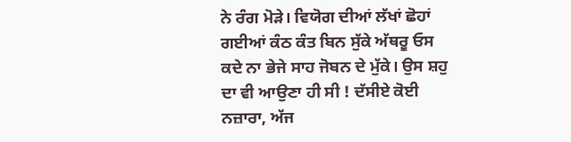ਨੇ ਰੰਗ ਮੋੜੇ। ਵਿਯੋਗ ਦੀਆਂ ਲੱਖਾਂ ਛੋਹਾਂ ਗਈਆਂ ਕੰਠ ਕੰਤ ਬਿਨ ਸੁੱਕੇ ਅੱਥਰੂ ਓਸ ਕਦੇ ਨਾ ਭੇਜੇ ਸਾਹ ਜੋਬਨ ਦੇ ਮੁੱਕੇ। ਉਸ ਸ਼ਹੁ ਦਾ ਵੀ ਆਉਣਾ ਹੀ ਸੀ ! ਦੱਸੀਏ ਕੋਈ ਨਜ਼ਾਰਾ, ਅੱਜ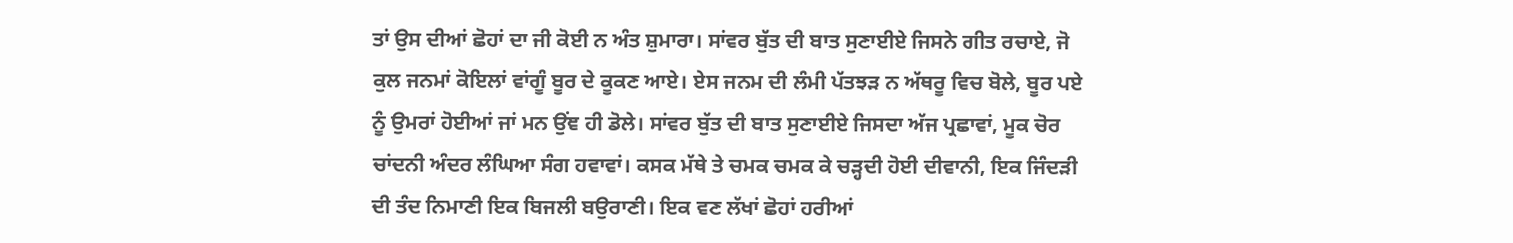ਤਾਂ ਉਸ ਦੀਆਂ ਛੋਹਾਂ ਦਾ ਜੀ ਕੋਈ ਨ ਅੰਤ ਸ਼ੁਮਾਰਾ। ਸਾਂਵਰ ਬੁੱਤ ਦੀ ਬਾਤ ਸੁਣਾਈਏ ਜਿਸਨੇ ਗੀਤ ਰਚਾਏ, ਜੋ ਕੁਲ ਜਨਮਾਂ ਕੋਇਲਾਂ ਵਾਂਗੂੰ ਬੂਰ ਦੇ ਕੂਕਣ ਆਏ। ਏਸ ਜਨਮ ਦੀ ਲੰਮੀ ਪੱਤਝੜ ਨ ਅੱਥਰੂ ਵਿਚ ਬੋਲੇ, ਬੂਰ ਪਏ ਨੂੰ ਉਮਰਾਂ ਹੋਈਆਂ ਜਾਂ ਮਨ ਉਂਞ ਹੀ ਡੋਲੇ। ਸਾਂਵਰ ਬੁੱਤ ਦੀ ਬਾਤ ਸੁਣਾਈਏ ਜਿਸਦਾ ਅੱਜ ਪ੍ਰਛਾਵਾਂ, ਮੂਕ ਚੋਰ ਚਾਂਦਨੀ ਅੰਦਰ ਲੰਘਿਆ ਸੰਗ ਹਵਾਵਾਂ। ਕਸਕ ਮੱਥੇ ਤੇ ਚਮਕ ਚਮਕ ਕੇ ਚੜ੍ਹਦੀ ਹੋਈ ਦੀਵਾਨੀ, ਇਕ ਜਿੰਦੜੀ ਦੀ ਤੰਦ ਨਿਮਾਣੀ ਇਕ ਬਿਜਲੀ ਬਉਰਾਣੀ। ਇਕ ਵਣ ਲੱਖਾਂ ਛੋਹਾਂ ਹਰੀਆਂ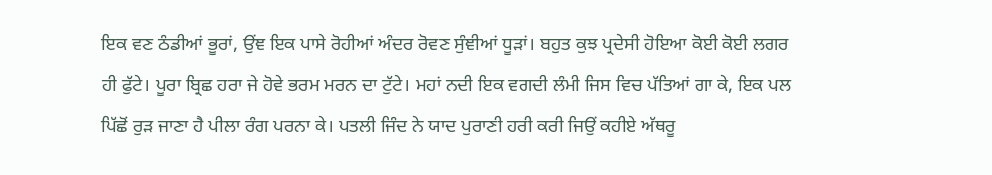ਇਕ ਵਣ ਠੰਡੀਆਂ ਭੂਰਾਂ, ਉਂਞ ਇਕ ਪਾਸੇ ਰੋਹੀਆਂ ਅੰਦਰ ਰੋਵਣ ਸੁੰਞੀਆਂ ਧੂੜਾਂ। ਬਹੁਤ ਕੁਝ ਪ੍ਰਦੇਸੀ ਹੋਇਆ ਕੋਈ ਕੋਈ ਲਗਰ ਹੀ ਫੁੱਟੇ। ਪੂਰਾ ਬ੍ਰਿਛ ਹਰਾ ਜੇ ਹੋਵੇ ਭਰਮ ਮਰਨ ਦਾ ਟੁੱਟੇ। ਮਹਾਂ ਨਦੀ ਇਕ ਵਗਦੀ ਲੰਮੀ ਜਿਸ ਵਿਚ ਪੱਤਿਆਂ ਗਾ ਕੇ, ਇਕ ਪਲ ਪਿੱਛੋਂ ਰੁੜ ਜਾਣਾ ਹੈ ਪੀਲਾ ਰੰਗ ਪਰਨਾ ਕੇ। ਪਤਲੀ ਜਿੰਦ ਨੇ ਯਾਦ ਪੁਰਾਣੀ ਹਰੀ ਕਰੀ ਜਿਉਂ ਕਹੀਏ ਅੱਥਰੂ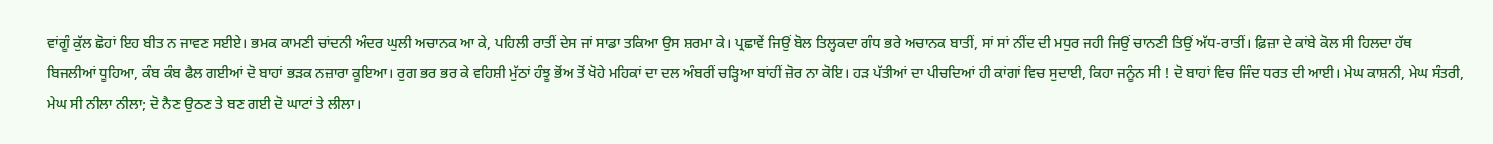ਵਾਂਗੂੰ ਕੁੱਲ ਛੋਹਾਂ ਇਹ ਬੀਤ ਨ ਜਾਵਣ ਸਈਏ। ਭਮਕ ਕਾਮਣੀ ਚਾਂਦਨੀ ਅੰਦਰ ਘੁਲੀ ਅਚਾਨਕ ਆ ਕੇ, ਪਹਿਲੀ ਰਾਤੀਂ ਦੇਸ ਜਾਂ ਸਾਡਾ ਤਕਿਆ ਉਸ ਸ਼ਰਮਾ ਕੇ। ਪ੍ਰਛਾਵੇਂ ਜਿਉਂ ਬੋਲ ਤਿਲ੍ਹਕਦਾ ਗੰਧ ਭਰੇ ਅਚਾਨਕ ਬਾਤੀਂ, ਸਾਂ ਸਾਂ ਨੀਂਦ ਦੀ ਮਧੁਰ ਜਹੀ ਜਿਉਂ ਚਾਨਣੀ ਤਿਉਂ ਅੱਧ-ਰਾਤੀਂ। ਫ਼ਿਜ਼ਾ ਦੇ ਕਾਂਬੇ ਕੋਲ ਸੀ ਹਿਲਦਾ ਹੱਥ ਬਿਜਲੀਆਂ ਧੂਹਿਆ, ਕੰਬ ਕੰਬ ਫੈਲ ਗਈਆਂ ਦੋ ਬਾਹਾਂ ਭੜਕ ਨਜ਼ਾਰਾ ਕੂਇਆ। ਰੁਗ ਭਰ ਭਰ ਕੇ ਵਹਿਸ਼ੀ ਮੁੱਠਾਂ ਹੰਝੂ ਭੋਂਅ ਤੋਂ ਖੋਹੇ ਮਹਿਕਾਂ ਦਾ ਦਲ ਅੰਬਰੀਂ ਚੜ੍ਹਿਆ ਬਾਂਹੀਂ ਜ਼ੋਰ ਨਾ ਕੋਇ। ਹੜ ਪੱਤੀਆਂ ਦਾ ਪੀਚਦਿਆਂ ਹੀ ਕਾਂਗਾਂ ਵਿਚ ਸੁਦਾਈ, ਕਿਹਾ ਜਨੂੰਨ ਸੀ ! ਦੋ ਬਾਹਾਂ ਵਿਚ ਜਿੰਦ ਧਰਤ ਦੀ ਆਈ। ਮੇਘ ਕਾਸ਼ਨੀ, ਮੇਘ ਸੰਤਰੀ, ਮੇਘ ਸੀ ਨੀਲਾ ਨੀਲਾ; ਦੋ ਨੈਣ ਉਠਣ ਤੇ ਬਣ ਗਈ ਦੋ ਘਾਟਾਂ ਤੇ ਲੀਲਾ।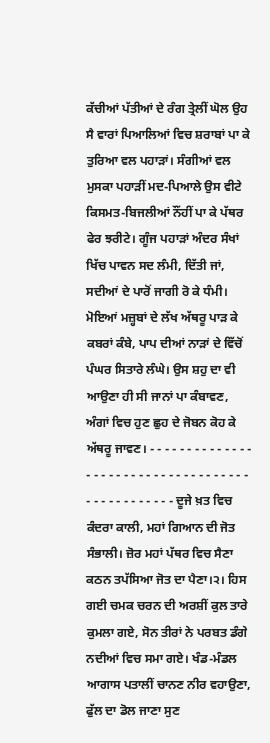ਕੱਚੀਆਂ ਪੱਤੀਆਂ ਦੇ ਰੰਗ ਤ੍ਰੇਲੀਂ ਘੋਲ ਉਹ ਸੈ ਵਾਰਾਂ ਪਿਆਲਿਆਂ ਵਿਚ ਸ਼ਰਾਬਾਂ ਪਾ ਕੇ ਤੁਰਿਆ ਵਲ ਪਹਾੜਾਂ। ਸੰਗੀਆਂ ਵਲ ਮੁਸਕਾ ਪਹਾੜੀਂ ਮਦ-ਪਿਆਲੇ ਉਸ ਵੀਟੇ ਕਿਸਮਤ-ਬਿਜਲੀਆਂ ਨੌਂਹੀਂ ਪਾ ਕੇ ਪੱਥਰ ਫੇਰ ਝਰੀਟੇ। ਗੂੰਜ ਪਹਾੜਾਂ ਅੰਦਰ ਸੰਖਾਂ ਖਿੱਚ ਪਾਵਨ ਸਦ ਲੰਮੀ, ਦਿੱਤੀ ਜਾਂ, ਸਦੀਆਂ ਦੇ ਪਾਰੋਂ ਜਾਗੀ ਰੋ ਕੇ ਧੰਮੀ। ਮੋਇਆਂ ਮਜ਼੍ਹਬਾਂ ਦੇ ਲੱਖ ਅੱਥਰੂ ਪਾੜ ਕੇ ਕਬਰਾਂ ਕੰਬੇ, ਪਾਪ ਦੀਆਂ ਨਾੜਾਂ ਦੇ ਵਿੱਚੋਂ ਪੰਘਰ ਸਿਤਾਰੇ ਲੰਘੇ। ਉਸ ਸ਼ਹੁ ਦਾ ਵੀ ਆਉਣਾ ਹੀ ਸੀ ਜਾਨਾਂ ਪਾ ਕੰਬਾਵਣ, ਅੰਗਾਂ ਵਿਚ ਹੁਣ ਛੁਹ ਦੇ ਜੋਬਨ ਕੋਹ ਕੇ ਅੱਥਰੂ ਜਾਵਣ। - - - - - - - - - - - - - - - - - - - - - - - - - - - - - - - - - - - - - - - - - - - - - - - - ਦੂਜੇ ਖ਼ਤ ਵਿਚ ਕੰਦਰਾ ਕਾਲੀ, ਮਹਾਂ ਗਿਆਨ ਦੀ ਜੋਤ ਸੰਭਾਲੀ। ਜ਼ੋਰ ਮਹਾਂ ਪੱਥਰ ਵਿਚ ਸੈਣਾ ਕਠਨ ਤਪੱਸਿਆ ਜੋਤ ਦਾ ਪੈਣਾ।੨। ਹਿਸ ਗਈ ਚਮਕ ਚਰਨ ਦੀ ਅਰਸ਼ੀਂ ਕੁਲ ਤਾਰੇ ਕੁਮਲਾ ਗਏ, ਸੋਨ ਤੀਰਾਂ ਨੇ ਪਰਬਤ ਡੰਗੇ ਨਦੀਆਂ ਵਿਚ ਸਮਾ ਗਏ। ਖੰਡ-ਮੰਡਲ ਆਗਾਸ ਪਤਾਲੀਂ ਚਾਨਣ ਨੀਰ ਵਹਾਉਣਾ, ਫੁੱਲ ਦਾ ਡੋਲ ਜਾਣਾ ਸੁਣ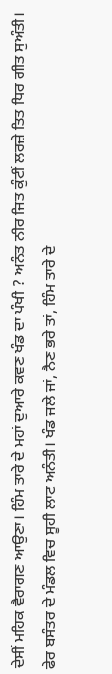ਦੇਸੀਂ ਮਹਿਕ ਵੈਰਾਗਣ ਆਉਣਾ। ਹਿੰਮ ਤਾਰੇ ਦੇ ਮਹਾਂ ਦੁਆਰੇ ਕਵਣ ਖੰਡ ਦਾ ਪੰਖੀ ? ਅਨੰਤ ਨੀਰ ਜਿਤ ਕੁੰਟੀਂ ਲਰਜ਼ੇ ਤਿਤ ਧਿਰ ਗੀਤ ਸੁਅੰਤੀ। ਫੇਰ ਬਸੰਤਰ ਦੇ ਮੰਡਲ ਵਿਚ ਸੂਹੀ ਲਾਟ ਅਨੰਤੀ। ਖੰਡ ਜਲੇ ਜਾਂ, ਨੈਣ ਭਰੇ ਤਾਂ, ਹਿੰਮ ਤਾਰੇ ਦੇ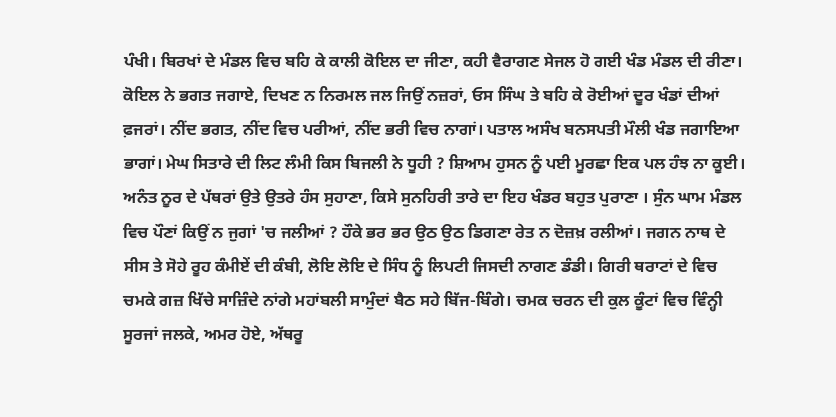ਪੰਖੀ। ਬਿਰਖਾਂ ਦੇ ਮੰਡਲ ਵਿਚ ਬਹਿ ਕੇ ਕਾਲੀ ਕੋਇਲ ਦਾ ਜੀਣਾ, ਕਹੀ ਵੈਰਾਗਣ ਸੇਜਲ ਹੋ ਗਈ ਖੰਡ ਮੰਡਲ ਦੀ ਰੀਣਾ। ਕੋਇਲ ਨੇ ਭਗਤ ਜਗਾਏ, ਦਿਖਣ ਨ ਨਿਰਮਲ ਜਲ ਜਿਉਂ ਨਜ਼ਰਾਂ, ਓਸ ਸਿੰਘ ਤੇ ਬਹਿ ਕੇ ਰੋਈਆਂ ਦੂਰ ਖੰਡਾਂ ਦੀਆਂ ਫ਼ਜਰਾਂ। ਨੀਂਦ ਭਗਤ, ਨੀਂਦ ਵਿਚ ਪਰੀਆਂ, ਨੀਂਦ ਭਰੀ ਵਿਚ ਨਾਗਾਂ। ਪਤਾਲ ਅਸੰਖ ਬਨਸਪਤੀ ਮੌਲੀ ਖੰਡ ਜਗਾਇਆ ਭਾਗਾਂ। ਮੇਘ ਸਿਤਾਰੇ ਦੀ ਲਿਟ ਲੰਮੀ ਕਿਸ ਬਿਜਲੀ ਨੇ ਧੂਹੀ ? ਸ਼ਿਆਮ ਹੁਸਨ ਨੂੰ ਪਈ ਮੂਰਛਾ ਇਕ ਪਲ ਹੰਝ ਨਾ ਕੂਈ। ਅਨੰਤ ਨੂਰ ਦੇ ਪੱਥਰਾਂ ਉਤੇ ਉਤਰੇ ਹੰਸ ਸੁਹਾਣਾ, ਕਿਸੇ ਸੁਨਹਿਰੀ ਤਾਰੇ ਦਾ ਇਹ ਖੰਡਰ ਬਹੁਤ ਪੁਰਾਣਾ । ਸੁੰਨ ਘਾਮ ਮੰਡਲ ਵਿਚ ਪੌਣਾਂ ਕਿਉਂ ਨ ਜੁਗਾਂ 'ਚ ਜਲੀਆਂ ? ਹੌਕੇ ਭਰ ਭਰ ਉਠ ਉਠ ਡਿਗਣਾ ਰੇਤ ਨ ਦੋਜ਼ਖ਼ ਰਲੀਆਂ। ਜਗਨ ਨਾਥ ਦੇ ਸੀਸ ਤੇ ਸੋਹੇ ਰੂਹ ਕੰਮੀਏਂ ਦੀ ਕੰਬੀ, ਲੋਇ ਲੋਇ ਦੇ ਸਿੰਧ ਨੂੰ ਲਿਪਟੀ ਜਿਸਦੀ ਨਾਗਣ ਡੰਡੀ। ਗਿਰੀ ਥਰਾਟਾਂ ਦੇ ਵਿਚ ਚਮਕੇ ਗਜ਼ ਖਿੱਚੇ ਸਾਜ਼ਿੰਦੇ ਨਾਂਗੇ ਮਹਾਂਬਲੀ ਸਾਮੁੰਦਾਂ ਬੈਠ ਸਹੇ ਬਿੱਜ-ਬਿੰਗੇ। ਚਮਕ ਚਰਨ ਦੀ ਕੁਲ ਕੂੰਟਾਂ ਵਿਚ ਵਿੰਨ੍ਹੀ ਸੂਰਜਾਂ ਜਲਕੇ, ਅਮਰ ਹੋਏ, ਅੱਥਰੂ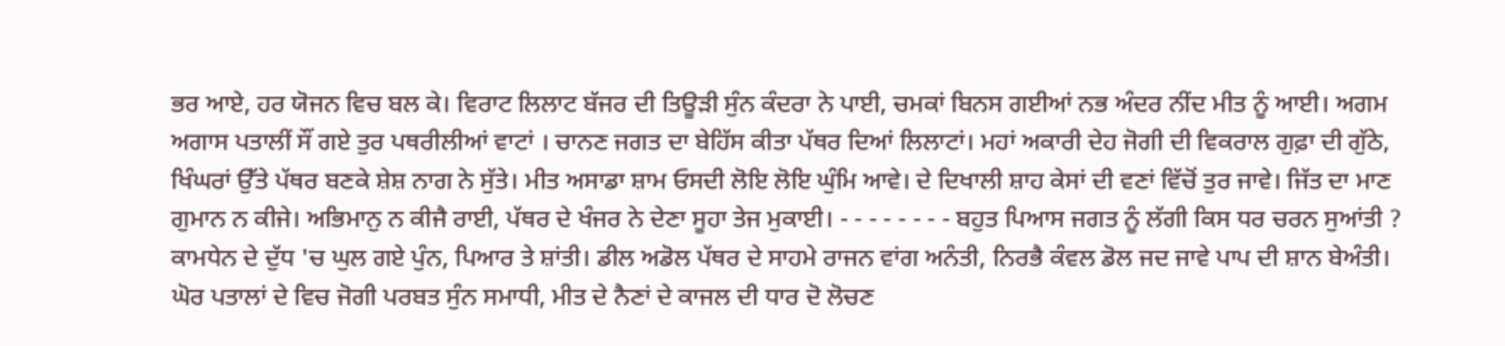ਭਰ ਆਏ, ਹਰ ਯੋਜਨ ਵਿਚ ਬਲ ਕੇ। ਵਿਰਾਟ ਲਿਲਾਟ ਬੱਜਰ ਦੀ ਤਿਊੜੀ ਸੁੰਨ ਕੰਦਰਾ ਨੇ ਪਾਈ, ਚਮਕਾਂ ਬਿਨਸ ਗਈਆਂ ਨਭ ਅੰਦਰ ਨੀਂਦ ਮੀਤ ਨੂੰ ਆਈ। ਅਗਮ ਅਗਾਸ ਪਤਾਲੀਂ ਸੌਂ ਗਏ ਤੁਰ ਪਥਰੀਲੀਆਂ ਵਾਟਾਂ । ਚਾਨਣ ਜਗਤ ਦਾ ਬੇਹਿੱਸ ਕੀਤਾ ਪੱਥਰ ਦਿਆਂ ਲਿਲਾਟਾਂ। ਮਹਾਂ ਅਕਾਰੀ ਦੇਹ ਜੋਗੀ ਦੀ ਵਿਕਰਾਲ ਗੁਫ਼ਾ ਦੀ ਗੁੱਠੇ, ਖਿੰਘਰਾਂ ਉੱਤੇ ਪੱਥਰ ਬਣਕੇ ਸ਼ੇਸ਼ ਨਾਗ ਨੇ ਸੁੱਤੇ। ਮੀਤ ਅਸਾਡਾ ਸ਼ਾਮ ਓਸਦੀ ਲੋਇ ਲੋਇ ਘੁੰਮਿ ਆਵੇ। ਦੇ ਦਿਖਾਲੀ ਸ਼ਾਹ ਕੇਸਾਂ ਦੀ ਵਣਾਂ ਵਿੱਚੋਂ ਤੁਰ ਜਾਵੇ। ਜਿੱਤ ਦਾ ਮਾਣ ਗੁਮਾਨ ਨ ਕੀਜੇ। ਅਭਿਮਾਨੁ ਨ ਕੀਜੈ ਰਾਈ, ਪੱਥਰ ਦੇ ਖੰਜਰ ਨੇ ਦੇਣਾ ਸੂਹਾ ਤੇਜ ਮੁਕਾਈ। - - - - - - - - ਬਹੁਤ ਪਿਆਸ ਜਗਤ ਨੂੰ ਲੱਗੀ ਕਿਸ ਧਰ ਚਰਨ ਸੁਆਂਤੀ ? ਕਾਮਧੇਨ ਦੇ ਦੁੱਧ 'ਚ ਘੁਲ ਗਏ ਪੁੰਨ, ਪਿਆਰ ਤੇ ਸ਼ਾਂਤੀ। ਡੀਲ ਅਡੋਲ ਪੱਥਰ ਦੇ ਸਾਹਮੇ ਰਾਜਨ ਵਾਂਗ ਅਨੰਤੀ, ਨਿਰਭੈ ਕੰਵਲ ਡੋਲ ਜਦ ਜਾਵੇ ਪਾਪ ਦੀ ਸ਼ਾਨ ਬੇਅੰਤੀ। ਘੋਰ ਪਤਾਲਾਂ ਦੇ ਵਿਚ ਜੋਗੀ ਪਰਬਤ ਸੁੰਨ ਸਮਾਧੀ, ਮੀਤ ਦੇ ਨੈਣਾਂ ਦੇ ਕਾਜਲ ਦੀ ਧਾਰ ਦੋ ਲੋਚਣ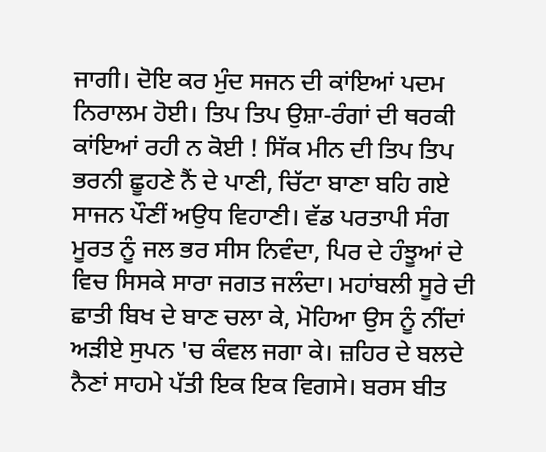ਜਾਗੀ। ਦੋਇ ਕਰ ਮੁੰਦ ਸਜਨ ਦੀ ਕਾਂਇਆਂ ਪਦਮ ਨਿਰਾਲਮ ਹੋਈ। ਤਿਪ ਤਿਪ ਉਸ਼ਾ-ਰੰਗਾਂ ਦੀ ਥਰਕੀ ਕਾਂਇਆਂ ਰਹੀ ਨ ਕੋਈ ! ਸਿੱਕ ਮੀਨ ਦੀ ਤਿਪ ਤਿਪ ਭਰਨੀ ਛੂਹਣੇ ਨੈਂ ਦੇ ਪਾਣੀ, ਚਿੱਟਾ ਬਾਣਾ ਬਹਿ ਗਏ ਸਾਜਨ ਪੌਣੀਂ ਅਉਧ ਵਿਹਾਣੀ। ਵੱਡ ਪਰਤਾਪੀ ਸੰਗ ਮੂਰਤ ਨੂੰ ਜਲ ਭਰ ਸੀਸ ਨਿਵੰਦਾ, ਪਿਰ ਦੇ ਹੰਝੂਆਂ ਦੇ ਵਿਚ ਸਿਸਕੇ ਸਾਰਾ ਜਗਤ ਜਲੰਦਾ। ਮਹਾਂਬਲੀ ਸੂਰੇ ਦੀ ਛਾਤੀ ਬਿਖ ਦੇ ਬਾਣ ਚਲਾ ਕੇ, ਮੋਹਿਆ ਉਸ ਨੂੰ ਨੀਂਦਾਂ ਅੜੀਏ ਸੁਪਨ 'ਚ ਕੰਵਲ ਜਗਾ ਕੇ। ਜ਼ਹਿਰ ਦੇ ਬਲਦੇ ਨੈਣਾਂ ਸਾਹਮੇ ਪੱਤੀ ਇਕ ਇਕ ਵਿਗਸੇ। ਬਰਸ ਬੀਤ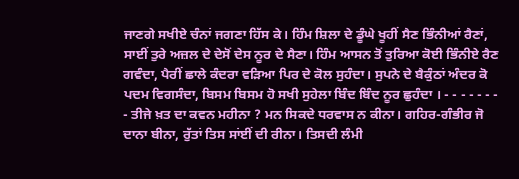ਜਾਣਗੇ ਸਖੀਏ ਚੰਨਾਂ ਜਗਣਾ ਹਿੱਸ ਕੇ। ਹਿੰਮ ਸ਼ਿਲਾ ਦੇ ਡੂੰਘੇ ਖੂਹੀਂ ਸੈਣ ਭਿੰਨੀਆਂ ਰੈਣਾਂ, ਸਾਈਂ ਤੁਰੇ ਅਜ਼ਲ ਦੇ ਦੇਸੋਂ ਦੇਸ ਨੂਰ ਦੇ ਸੈਣਾ। ਹਿੰਮ ਆਸਨ ਤੋਂ ਤੁਰਿਆ ਕੋਈ ਭਿੰਨੀਏ ਰੈਣ ਗਵੰਦਾ, ਪੈਰੀਂ ਛਾਲੇ ਕੰਦਰਾ ਵੜਿਆ ਪਿਰ ਦੇ ਕੋਲ ਸੁਹੰਦਾ। ਸੁਪਨੇ ਦੇ ਬੈਕੁੰਠਾਂ ਅੰਦਰ ਕੋ ਪਦਮ ਵਿਗਸੰਦਾ, ਬਿਸਮ ਬਿਸਮ ਹੋ ਸਖੀ ਸੁਹੇਲਾ ਬਿੰਦ ਬਿੰਦ ਨੂਰ ਛੁਹੰਦਾ । - - - - - - - - ਤੀਜੇ ਖ਼ਤ ਦਾ ਕਵਨ ਮਹੀਨਾ ? ਮਨ ਸਿਕਦੇ ਧਰਵਾਸ ਨ ਕੀਨਾ। ਗਹਿਰ-ਗੰਭੀਰ ਜੋ ਦਾਨਾ ਬੀਨਾ, ਰੁੱਤਾਂ ਤਿਸ ਸਾਂਈਂ ਦੀ ਰੀਨਾ। ਤਿਸਦੀ ਲੰਮੀ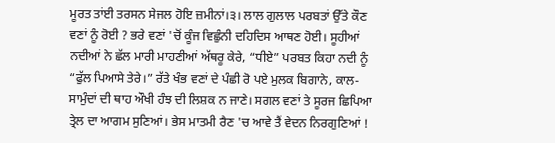ਮੂਰਤ ਤਾਂਈ ਤਰਸਨ ਸੇਜਲ ਹੋਇ ਜ਼ਮੀਨਾਂ।੩। ਲਾਲ ਗੁਲਾਲ ਪਰਬਤਾਂ ਉੱਤੇ ਕੌਣ ਵਣਾਂ ਨੂੰ ਰੋਈ ? ਭਰੇ ਵਣਾਂ 'ਚੋਂ ਕੂੰਜ ਵਿਛੁੰਨੀ ਦਹਿਦਿਸ ਆਥਣ ਹੋਈ। ਸੂਹੀਆਂ ਨਦੀਆਂ ਨੇ ਛੱਲ ਮਾਰੀ ਮਾਹਣੀਆਂ ਅੱਥਰੂ ਕੇਰੇ, “ਧੀਏ” ਪਰਬਤ ਕਿਹਾ ਨਦੀ ਨੂੰ “ਫੁੱਲ ਪਿਆਸੇ ਤੇਰੇ।” ਰੱਤੇ ਖੰਭ ਵਣਾਂ ਦੇ ਪੰਛੀ ਰੋ ਪਏ ਮੁਲਕ ਬਿਗਾਨੇ, ਕਾਲ-ਸਾਮੁੰਦਾਂ ਦੀ ਥਾਹ ਔਖੀ ਹੰਝ ਦੀ ਲਿਸ਼ਕ ਨ ਜਾਣੇ। ਸਗਲ ਵਣਾਂ ਤੇ ਸੂਰਜ ਛਿਪਿਆ ਤ੍ਰੇਲ ਦਾ ਆਗਮ ਸੁਣਿਆਂ। ਭੇਸ ਮਾਤਮੀ ਰੈਣ 'ਚ ਆਵੇ ਤੈਂ ਵੇਦਨ ਨਿਰਗੁਣਿਆਂ !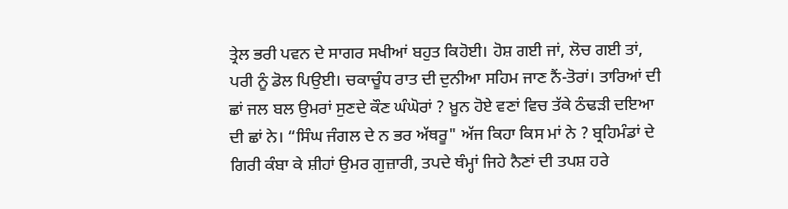ਤ੍ਰੇਲ ਭਰੀ ਪਵਨ ਦੇ ਸਾਗਰ ਸਖੀਆਂ ਬਹੁਤ ਕਿਹੋਈ। ਹੋਸ਼ ਗਈ ਜਾਂ, ਲੋਚ ਗਈ ਤਾਂ, ਪਰੀ ਨੂੰ ਡੋਲ ਪਿਉਈ। ਚਕਾਚੂੰਧ ਰਾਤ ਦੀ ਦੁਨੀਆ ਸਹਿਮ ਜਾਣ ਨੈਂ-ਤੋਰਾਂ। ਤਾਰਿਆਂ ਦੀ ਛਾਂ ਜਲ ਬਲ ਉਮਰਾਂ ਸੁਣਦੇ ਕੌਣ ਘੰਘੋਰਾਂ ? ਖ਼ੂਨ ਹੋਏ ਵਣਾਂ ਵਿਚ ਤੱਕੇ ਠੰਢੜੀ ਦਇਆ ਦੀ ਛਾਂ ਨੇ। “ਸਿੰਘ ਜੰਗਲ ਦੇ ਨ ਭਰ ਅੱਥਰੂ" ਅੱਜ ਕਿਹਾ ਕਿਸ ਮਾਂ ਨੇ ? ਬ੍ਰਹਿਮੰਡਾਂ ਦੇ ਗਿਰੀ ਕੰਬਾ ਕੇ ਸ਼ੀਹਾਂ ਉਮਰ ਗੁਜ਼ਾਰੀ, ਤਪਦੇ ਥੰਮ੍ਹਾਂ ਜਿਹੇ ਨੈਣਾਂ ਦੀ ਤਪਸ਼ ਹਰੇ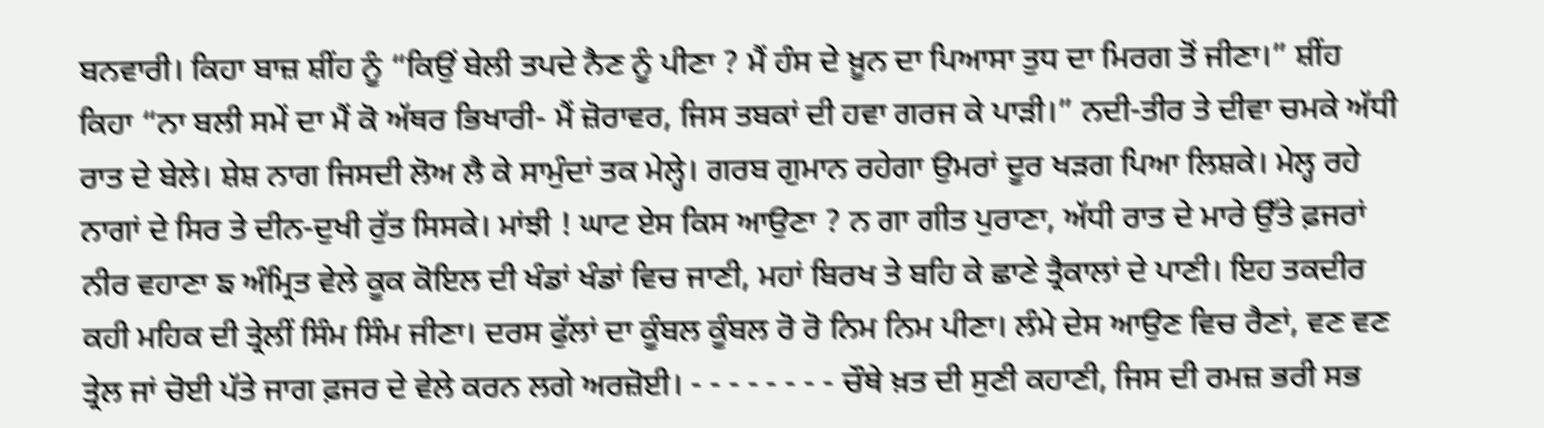ਬਨਵਾਰੀ। ਕਿਹਾ ਬਾਜ਼ ਸ਼ੀਂਹ ਨੂੰ “ਕਿਉਂ ਬੇਲੀ ਤਪਦੇ ਨੈਣ ਨੂੰ ਪੀਣਾ ? ਮੈਂ ਹੰਸ ਦੇ ਖ਼ੂਨ ਦਾ ਪਿਆਸਾ ਤੁਧ ਦਾ ਮਿਰਗ ਤੋਂ ਜੀਣਾ।” ਸ਼ੀਂਹ ਕਿਹਾ “ਨਾ ਬਲੀ ਸਮੇਂ ਦਾ ਮੈਂ ਕੋ ਅੱਥਰ ਭਿਖਾਰੀ- ਮੈਂ ਜ਼ੋਰਾਵਰ, ਜਿਸ ਤਬਕਾਂ ਦੀ ਹਵਾ ਗਰਜ ਕੇ ਪਾੜੀ।” ਨਦੀ-ਤੀਰ ਤੇ ਦੀਵਾ ਚਮਕੇ ਅੱਧੀ ਰਾਤ ਦੇ ਬੇਲੇ। ਸ਼ੇਸ਼ ਨਾਗ ਜਿਸਦੀ ਲੋਅ ਲੈ ਕੇ ਸਾਮੁੰਦਾਂ ਤਕ ਮੇਲ੍ਹੇ। ਗਰਬ ਗੁਮਾਨ ਰਹੇਗਾ ਉਮਰਾਂ ਦੂਰ ਖੜਗ ਪਿਆ ਲਿਸ਼ਕੇ। ਮੇਲ੍ਹ ਰਹੇ ਨਾਗਾਂ ਦੇ ਸਿਰ ਤੇ ਦੀਨ-ਦੁਖੀ ਰੁੱਤ ਸਿਸਕੇ। ਮਾਂਝੀ ! ਘਾਟ ਏਸ ਕਿਸ ਆਉਣਾ ? ਨ ਗਾ ਗੀਤ ਪੁਰਾਣਾ, ਅੱਧੀ ਰਾਤ ਦੇ ਮਾਰੇ ਉੱਤੇ ਫ਼ਜਰਾਂ ਨੀਰ ਵਹਾਣਾ ਙ ਅੰਮ੍ਰਿਤ ਵੇਲੇ ਕੂਕ ਕੋਇਲ ਦੀ ਖੰਡਾਂ ਖੰਡਾਂ ਵਿਚ ਜਾਣੀ, ਮਹਾਂ ਬਿਰਖ ਤੇ ਬਹਿ ਕੇ ਛਾਣੇ ਤ੍ਰੈਕਾਲਾਂ ਦੇ ਪਾਣੀ। ਇਹ ਤਕਦੀਰ ਕਹੀ ਮਹਿਕ ਦੀ ਤ੍ਰੇਲੀਂ ਸਿੰਮ ਸਿੰਮ ਜੀਣਾ। ਦਰਸ ਫੁੱਲਾਂ ਦਾ ਕੂੰਬਲ ਕੂੰਬਲ ਰੋ ਰੋ ਨਿਮ ਨਿਮ ਪੀਣਾ। ਲੰਮੇ ਦੇਸ ਆਉਣ ਵਿਚ ਰੈਣਾਂ, ਵਣ ਵਣ ਤ੍ਰੇਲ ਜਾਂ ਚੋਈ ਪੱਤੇ ਜਾਗ ਫ਼ਜਰ ਦੇ ਵੇਲੇ ਕਰਨ ਲਗੇ ਅਰਜ਼ੋਈ। - - - - - - - - ਚੌਥੇ ਖ਼ਤ ਦੀ ਸੁਣੀ ਕਹਾਣੀ, ਜਿਸ ਦੀ ਰਮਜ਼ ਭਰੀ ਸਭ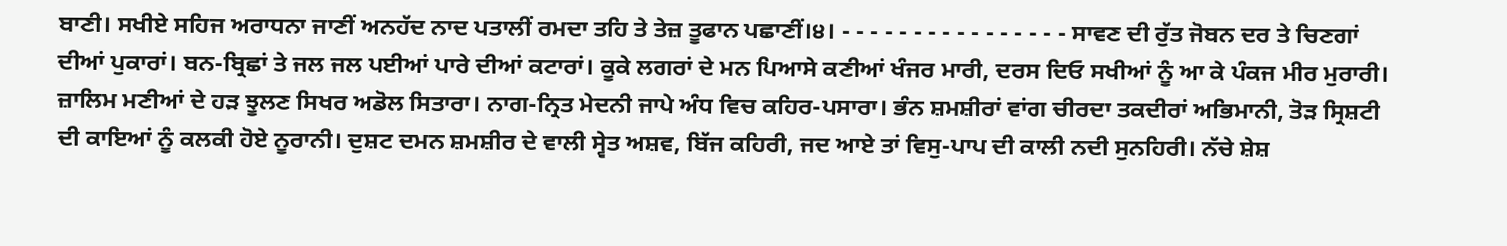ਬਾਣੀ। ਸਖੀਏ ਸਹਿਜ ਅਰਾਧਨਾ ਜਾਣੀਂ ਅਨਹੱਦ ਨਾਦ ਪਤਾਲੀਂ ਰਮਦਾ ਤਹਿ ਤੇ ਤੇਜ਼ ਤੂਫਾਨ ਪਛਾਣੀਂ।੪। - - - - - - - - - - - - - - - - ਸਾਵਣ ਦੀ ਰੁੱਤ ਜੋਬਨ ਦਰ ਤੇ ਚਿਣਗਾਂ ਦੀਆਂ ਪੁਕਾਰਾਂ। ਬਨ-ਬ੍ਰਿਛਾਂ ਤੇ ਜਲ ਜਲ ਪਈਆਂ ਪਾਰੇ ਦੀਆਂ ਕਟਾਰਾਂ। ਕੂਕੇ ਲਗਰਾਂ ਦੇ ਮਨ ਪਿਆਸੇ ਕਣੀਆਂ ਖੰਜਰ ਮਾਰੀ, ਦਰਸ ਦਿਓ ਸਖੀਆਂ ਨੂੰ ਆ ਕੇ ਪੰਕਜ ਮੀਰ ਮੁਰਾਰੀ। ਜ਼ਾਲਿਮ ਮਣੀਆਂ ਦੇ ਹੜ ਝੂਲਣ ਸਿਖਰ ਅਡੋਲ ਸਿਤਾਰਾ। ਨਾਗ-ਨ੍ਰਿਤ ਮੇਦਨੀ ਜਾਪੇ ਅੰਧ ਵਿਚ ਕਹਿਰ-ਪਸਾਰਾ। ਭੰਨ ਸ਼ਮਸ਼ੀਰਾਂ ਵਾਂਗ ਚੀਰਦਾ ਤਕਦੀਰਾਂ ਅਭਿਮਾਨੀ, ਤੋੜ ਸ੍ਰਿਸ਼ਟੀ ਦੀ ਕਾਇਆਂ ਨੂੰ ਕਲਕੀ ਹੋਏ ਨੂਰਾਨੀ। ਦੁਸ਼ਟ ਦਮਨ ਸ਼ਮਸ਼ੀਰ ਦੇ ਵਾਲੀ ਸ੍ਵੇਤ ਅਸ਼ਵ, ਬਿੱਜ ਕਹਿਰੀ, ਜਦ ਆਏ ਤਾਂ ਵਿਸੁ-ਪਾਪ ਦੀ ਕਾਲੀ ਨਦੀ ਸੁਨਹਿਰੀ। ਨੱਚੇ ਸ਼ੇਸ਼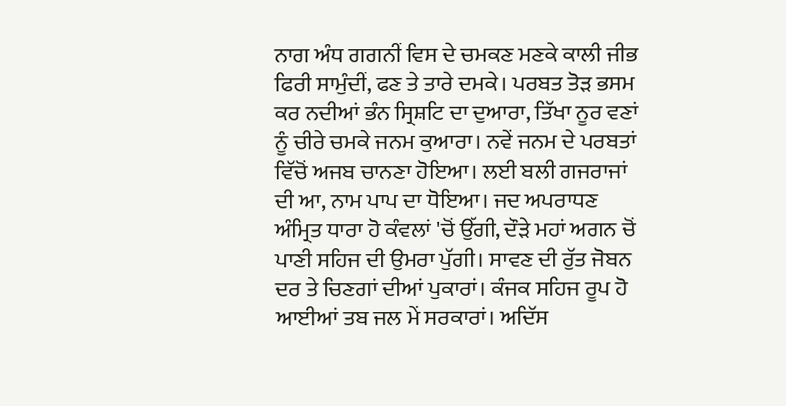ਨਾਗ ਅੰਧ ਗਗਨੀਂ ਵਿਸ ਦੇ ਚਮਕਣ ਮਣਕੇ ਕਾਲੀ ਜੀਭ ਫਿਰੀ ਸਾਮੁੰਦੀਂ, ਫਣ ਤੇ ਤਾਰੇ ਦਮਕੇ। ਪਰਬਤ ਤੋੜ ਭਸਮ ਕਰ ਨਦੀਆਂ ਭੰਨ ਸ੍ਰਿਸ਼ਟਿ ਦਾ ਦੁਆਰਾ, ਤਿੱਖਾ ਨੂਰ ਵਣਾਂ ਨੂੰ ਚੀਰੇ ਚਮਕੇ ਜਨਮ ਕੁਆਰਾ। ਨਵੇਂ ਜਨਮ ਦੇ ਪਰਬਤਾਂ ਵਿੱਚੋਂ ਅਜਬ ਚਾਨਣਾ ਹੋਇਆ। ਲਈ ਬਲੀ ਗਜਰਾਜਾਂ ਦੀ ਆ, ਨਾਮ ਪਾਪ ਦਾ ਧੋਇਆ। ਜਦ ਅਪਰਾਧਣ ਅੰਮ੍ਰਿਤ ਧਾਰਾ ਹੋ ਕੰਵਲਾਂ 'ਚੋਂ ਉੱਗੀ, ਦੌੜੇ ਮਹਾਂ ਅਗਨ ਚੋਂ ਪਾਣੀ ਸਹਿਜ ਦੀ ਉਮਰਾ ਪੁੱਗੀ। ਸਾਵਣ ਦੀ ਰੁੱਤ ਜੋਬਨ ਦਰ ਤੇ ਚਿਣਗਾਂ ਦੀਆਂ ਪੁਕਾਰਾਂ। ਕੰਜਕ ਸਹਿਜ ਰੂਪ ਹੋ ਆਈਆਂ ਤਬ ਜਲ ਮੇਂ ਸਰਕਾਰਾਂ। ਅਦਿੱਸ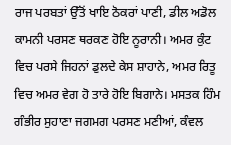ਰਾਜ ਪਰਬਤਾਂ ਉੱਤੋਂ ਖਾਇ ਠੋਕਰਾਂ ਪਾਣੀ, ਡੀਲ ਅਡੋਲ ਕਾਮਨੀ ਪਰਸਣ ਥਰਕਣ ਹੋਇ ਨੂਰਾਨੀ। ਅਮਰ ਕੁੰਟ ਵਿਚ ਪਰਸੇ ਜਿਹਨਾਂ ਡੁਲਦੇ ਕੇਸ ਸ਼ਾਹਾਨੇ, ਅਮਰ ਰਿਤੂ ਵਿਚ ਅਮਰ ਵੇਗ ਹੋ ਤਾਰੇ ਹੋਇ ਬਿਗਾਨੇ। ਮਸਤਕ ਹਿੰਮ ਗੰਭੀਰ ਸੁਹਾਣਾ ਜਗਮਗ ਪਰਸਣ ਮਣੀਆਂ, ਕੰਵਲ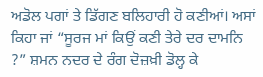ਅਡੋਲ ਪਗਾਂ ਤੇ ਡਿੱਗਣ ਬਲਿਹਾਰੀ ਹੋ ਕਣੀਆਂ। ਅਸਾਂ ਕਿਹਾ ਜਾਂ “ਸੂਰਜ ਮਾਂ ਕਿਉਂ ਕਣੀ ਤੇਰੇ ਦਰ ਦਾਮਨਿ ?” ਸ਼ਮਨ ਨਦਰ ਦੇ ਰੰਗ ਦੋਜ਼ਖ਼ੀ ਡੋਲ੍ਹ ਕੇ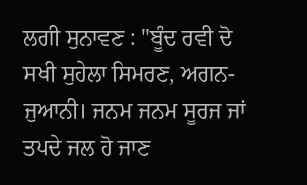ਲਗੀ ਸੁਨਾਵਣ : "ਬੂੰਦ ਰਵੀ ਦੋ ਸਖੀ ਸੁਹੇਲਾ ਸਿਮਰਣ, ਅਗਨ-ਜੁਆਨੀ। ਜਨਮ ਜਨਮ ਸੂਰਜ ਜਾਂ ਤਪਦੇ ਜਲ ਹੋ ਜਾਣ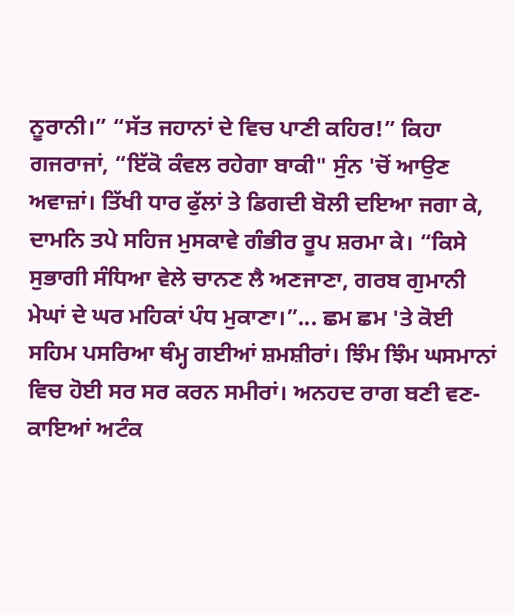ਨੂਰਾਨੀ।” “ਸੱਤ ਜਹਾਨਾਂ ਦੇ ਵਿਚ ਪਾਣੀ ਕਹਿਰ!” ਕਿਹਾ ਗਜਰਾਜਾਂ, “ਇੱਕੋ ਕੰਵਲ ਰਹੇਗਾ ਬਾਕੀ" ਸੁੰਨ 'ਚੋਂ ਆਉਣ ਅਵਾਜ਼ਾਂ। ਤਿੱਖੀ ਧਾਰ ਫੁੱਲਾਂ ਤੇ ਡਿਗਦੀ ਬੋਲੀ ਦਇਆ ਜਗਾ ਕੇ, ਦਾਮਨਿ ਤਪੇ ਸਹਿਜ ਮੁਸਕਾਵੇ ਗੰਭੀਰ ਰੂਪ ਸ਼ਰਮਾ ਕੇ। “ਕਿਸੇ ਸੁਭਾਗੀ ਸੰਧਿਆ ਵੇਲੇ ਚਾਨਣ ਲੈ ਅਣਜਾਣਾ, ਗਰਬ ਗੁਮਾਨੀ ਮੇਘਾਂ ਦੇ ਘਰ ਮਹਿਕਾਂ ਪੰਧ ਮੁਕਾਣਾ।”... ਛਮ ਛਮ 'ਤੇ ਕੋਈ ਸਹਿਮ ਪਸਰਿਆ ਥੰਮ੍ਹ ਗਈਆਂ ਸ਼ਮਸ਼ੀਰਾਂ। ਝਿੰਮ ਝਿੰਮ ਘਸਮਾਨਾਂ ਵਿਚ ਹੋਈ ਸਰ ਸਰ ਕਰਨ ਸਮੀਰਾਂ। ਅਨਹਦ ਰਾਗ ਬਣੀ ਵਣ-ਕਾਇਆਂ ਅਟੰਕ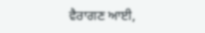ਵੈਰਾਗਣ ਆਈ,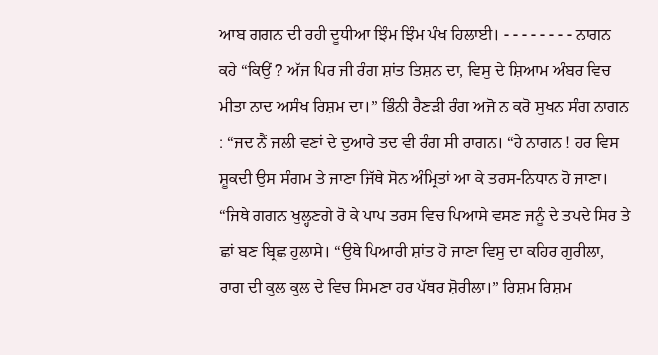ਆਬ ਗਗਨ ਦੀ ਰਹੀ ਦੂਧੀਆ ਝਿੰਮ ਝਿੰਮ ਪੰਖ ਹਿਲਾਈ। - - - - - - - - ਨਾਗਨ ਕਹੇ “ਕਿਉਂ ? ਅੱਜ ਪਿਰ ਜੀ ਰੰਗ ਸ਼ਾਂਤ ਤਿਸ਼ਨ ਦਾ, ਵਿਸੁ ਦੇ ਸ਼ਿਆਮ ਅੰਬਰ ਵਿਚ ਮੀਤਾ ਨਾਦ ਅਸੰਖ ਰਿਸ਼ਮ ਦਾ।” ਭਿੰਨੀ ਰੈਣੜੀ ਰੰਗ ਅਜੋ ਨ ਕਰੋ ਸੁਖਨ ਸੰਗ ਨਾਗਨ : “ਜਦ ਨੈਂ ਜਲੀ ਵਣਾਂ ਦੇ ਦੁਆਰੇ ਤਦ ਵੀ ਰੰਗ ਸੀ ਰਾਗਨ। “ਹੇ ਨਾਗਨ ! ਹਰ ਵਿਸ ਸ਼ੂਕਦੀ ਉਸ ਸੰਗਮ ਤੇ ਜਾਣਾ ਜਿੱਥੇ ਸੋਨ ਅੰਮ੍ਰਿਤਾਂ ਆ ਕੇ ਤਰਸ-ਨਿਧਾਨ ਹੋ ਜਾਣਾ। “ਜਿਥੇ ਗਗਨ ਖੁਲ੍ਹਣਗੇ ਰੋ ਕੇ ਪਾਪ ਤਰਸ ਵਿਚ ਪਿਆਸੇ ਵਸਣ ਜਨੂੰ ਦੇ ਤਪਦੇ ਸਿਰ ਤੇ ਛਾਂ ਬਣ ਬ੍ਰਿਛ ਹੁਲਾਸੇ। “ਉਥੇ ਪਿਆਰੀ ਸ਼ਾਂਤ ਹੋ ਜਾਣਾ ਵਿਸੁ ਦਾ ਕਹਿਰ ਗੁਰੀਲਾ, ਰਾਗ ਦੀ ਕੁਲ ਕੁਲ ਦੇ ਵਿਚ ਸਿਮਣਾ ਹਰ ਪੱਥਰ ਸ਼ੋਰੀਲਾ।” ਰਿਸ਼ਮ ਰਿਸ਼ਮ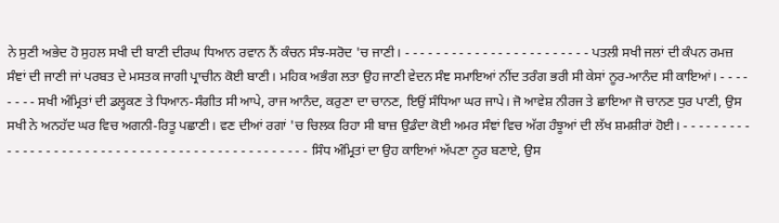ਨੇ ਸੁਣੀ ਅਭੇਦ ਹੋ ਸੁਹਲ ਸਖੀ ਦੀ ਬਾਣੀ ਦੀਰਘ ਧਿਆਨ ਰਵਾਨ ਨੈਂ ਕੰਚਨ ਸੰਝ-ਸਰੋਦ 'ਚ ਜਾਣੀ। - - - - - - - - - - - - - - - - - - - - - - - - ਪਤਲੀ ਸਖੀ ਜਲਾਂ ਦੀ ਕੰਪਨ ਰਮਜ਼ ਸੰਞਾਂ ਦੀ ਜਾਣੀ ਜਾਂ ਪਰਬਤ ਦੇ ਮਸਤਕ ਜਾਗੀ ਪ੍ਰਾਚੀਨ ਕੋਈ ਬਾਣੀ। ਮਹਿਕ ਅਭੰਗ ਲਤਾ ਉਹ ਜਾਣੀ ਵੇਦਨ ਸੰਞ ਸਮਾਇਆਂ ਨੀਂਦ ਤਰੰਗ ਭਰੀ ਸੀ ਕੇਸਾਂ ਨੂਰ-ਆਨੰਦ ਸੀ ਕਾਇਆਂ। - - - - - - - - ਸਖੀ ਅੰਮ੍ਰਿਤਾਂ ਦੀ ਡਲ੍ਹਕਣ ਤੇ ਧਿਆਨ-ਸੰਗੀਤ ਸੀ ਆਪੇ, ਰਾਜ ਆਨੰਦ, ਕਰੁਣਾ ਦਾ ਚਾਨਣ, ਇਉਂ ਸੰਧਿਆ ਘਰ ਜਾਪੇ। ਜੋ ਆਵੇਸ਼ ਨੀਰਜ ਤੇ ਛਾਇਆ ਜੋ ਚਾਨਣ ਧੁਰ ਪਾਣੀ, ਉਸ ਸਖੀ ਨੇ ਅਨਹੱਦ ਘਰ ਵਿਚ ਅਗਨੀ-ਰਿਤੂ ਪਛਾਣੀ। ਵਣ ਦੀਆਂ ਰਗਾਂ 'ਚ ਚਿਲਕ ਰਿਹਾ ਸੀ ਬਾਜ਼ ਉਡੰਦਾ ਕੋਈ ਅਮਰ ਸੰਞਾਂ ਵਿਚ ਅੱਗ ਹੰਝੂਆਂ ਦੀ ਲੱਖ ਸ਼ਮਸ਼ੀਰਾਂ ਹੋਈ। - - - - - - - - - - - - - - - - - - - - - - - - - - - - - - - - - - - - - - - - - - - - - - - - ਸਿੰਧ ਅੰਮ੍ਰਿਤਾਂ ਦਾ ਉਹ ਕਾਇਆਂ ਅੱਪਣਾ ਨੂਰ ਬਣਾਏ, ਉਸ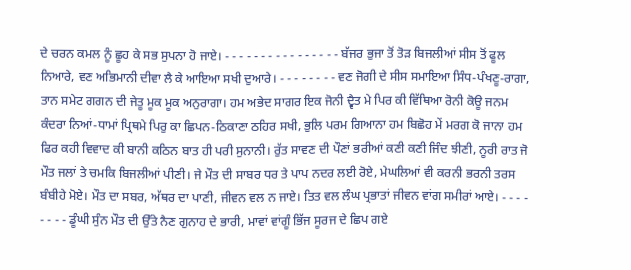ਦੇ ਚਰਨ ਕਮਲ ਨੂੰ ਛੂਹ ਕੇ ਸਭ ਸੁਪਨਾ ਹੋ ਜਾਏ। - - - - - - - - - - - - - - - - ਬੱਜਰ ਭੁਜਾ ਤੋਂ ਤੋੜ ਬਿਜਲੀਆਂ ਸੀਸ ਤੋਂ ਫੂਲ ਨਿਆਰੇ, ਵਣ ਅਭਿਮਾਨੀ ਦੀਵਾ ਲੈ ਕੇ ਆਇਆ ਸਖੀ ਦੁਆਰੇ। - - - - - - - - ਵਣ ਜੋਗੀ ਦੇ ਸੀਸ ਸਮਾਇਆ ਸਿੰਧ-ਪੰਖਣੂ-ਰਾਗਾ, ਤਾਨ ਸਮੇਟ ਗਗਨ ਦੀ ਜੇਤੂ ਮੂਕ ਮੂਕ ਅਨੁਰਾਗਾ। ਹਮ ਅਭੇਦ ਸਾਗਰ ਇਕ ਜੋਨੀ ਦ੍ਵੈਤ ਮੇ ਪਿਰ ਕੀ ਵਿੱਥਿਆ ਰੋਨੀ ਕੋਊ ਜਨਮ ਕੰਦਰਾ ਨਿਆਂ-ਧਾਮਾਂ ਪ੍ਰਿਥਮੇ ਪਿਰੁ ਕਾ ਛਿਪਨ-ਠਿਕਾਣਾ ਠਹਿਰ ਸਖੀ, ਭੁਲਿ ਪਰਮ ਗਿਆਨਾ ਹਮ ਬਿਛੋਹ ਮੇਂ ਮਰਗ ਕੋ ਜਾਨਾ ਹਮ ਫਿਰ ਕਹੀ ਵਿਵਾਦ ਕੀ ਬਾਨੀ ਕਠਿਨ ਬਾਤ ਹੀ ਪਰੀ ਸੁਨਾਨੀ। ਰੁੱਤ ਸਾਵਣ ਦੀ ਪੌਣਾਂ ਭਰੀਆਂ ਕਣੀ ਕਣੀ ਜਿੰਦ ਝੀਣੀ, ਨੂਰੀ ਰਾਤ ਜੋ ਮੌਤ ਜਲਾਂ ਤੇ ਚਮਕਿ ਬਿਜਲੀਆਂ ਪੀਣੀ। ਜੇ ਮੌਤ ਦੀ ਸਾਬਰ ਧਰ ਤੇ ਪਾਪ ਨਦਰ ਲਈ ਰੋਏ, ਮੇਘਲਿਆਂ ਵੀ ਕਰਨੀ ਭਰਨੀ ਤਰਸ ਬੰਬੀਹੇ ਮੋਏ। ਮੌਤ ਦਾ ਸਬਰ, ਅੱਥਰ ਦਾ ਪਾਣੀ, ਜੀਵਨ ਵਲ ਨ ਜਾਏ। ਤਿਤ ਵਲ ਲੰਘ ਪ੍ਰਭਾਤਾਂ ਜੀਵਨ ਵਾਂਗ ਸਮੀਰਾਂ ਆਏ। - - - - - - - - ਡੂੰਘੀ ਸੁੰਨ ਮੌਤ ਦੀ ਉੱਤੇ ਨੈਣ ਗੁਨਾਹ ਦੇ ਭਾਰੀ, ਮਾਵਾਂ ਵਾਂਗੂੰ ਭਿੱਜ ਸੂਰਜ ਦੇ ਛਿਪ ਗਏ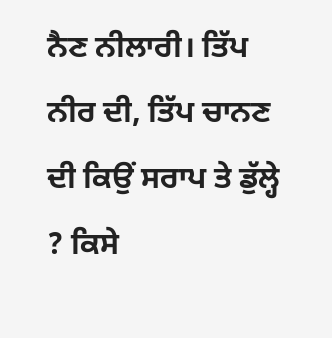ਨੈਣ ਨੀਲਾਰੀ। ਤਿੱਪ ਨੀਰ ਦੀ, ਤਿੱਪ ਚਾਨਣ ਦੀ ਕਿਉਂ ਸਰਾਪ ਤੇ ਡੁੱਲ੍ਹੇ ? ਕਿਸੇ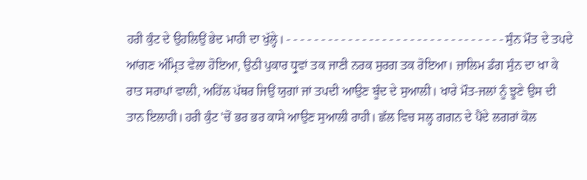ਹਰੀ ਕੁੰਟ ਦੇ ਉਹਲਿਉਂ ਭੇਦ ਮਾਹੀ ਦਾ ਖੁੱਲ੍ਹੇ। - - - - - - - - - - - - - - - - - - - - - - - - - - - - - - - - ਸੁੰਨ ਮੌਤ ਦੇ ਤਪਦੇ ਆਂਗਣ ਅੰਮ੍ਰਿਤ ਵੇਲਾ ਹੋਇਆ, ਉਠੀ ਪੁਕਾਰ ਧ੍ਰੁਵਾਂ ਤਕ ਜਾਣੀ ਨਰਕ ਸੁਰਗ ਤਕ ਰੋਇਆ। ਜ਼ਾਲਿਮ ਡੰਗ ਸੁੰਨ ਦਾ ਖਾ ਕੇ ਰਾਤ ਸਰਾਪਾਂ ਵਾਲੀ, ਅਹਿੱਲ ਪੱਥਰ ਜਿਉਂ ਯੁਗਾਂ ਜਾਂ ਤਪਦੀ ਆਉਣ ਬੂੰਦ ਦੇ ਸੁਆਲੀ। ਖਾਰੇ ਮੌਤ-ਜਲਾਂ ਨੂੰ ਝੂਣੇ ਉਸ ਦੀ ਤਾਨ ਇਲਾਹੀ। ਹਰੀ ਕੁੰਟ 'ਚੋਂ ਭਰ ਭਰ ਕਾਸੇ ਆਉਣ ਸੁਆਲੀ ਰਾਹੀ। ਛੱਲ ਵਿਚ ਸਲ੍ਹ ਗਗਨ ਦੇ ਪੈਂਦੇ ਲਗਰਾਂ ਕੋਲ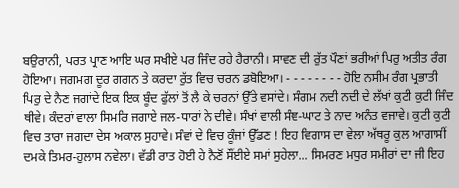ਬਉਰਾਨੀ, ਪਰਤ ਪ੍ਰਾਣ ਆਇ ਘਰ ਸਖੀਏ ਪਰ ਜਿੰਦ ਰਹੇ ਹੈਰਾਨੀ। ਸਾਵਣ ਦੀ ਰੁੱਤ ਪੌਣਾਂ ਭਰੀਆਂ ਪਿਰੁ ਅਤੀਤ ਰੰਗ ਹੋਇਆ। ਜਗਮਗ ਦੂਰ ਗਗਨ ਤੇ ਕਰਦਾ ਰੁੱਤ ਵਿਚ ਚਰਨ ਡਬੋਇਆ। - - - - - - - - ਹੋਇ ਨਸੀਮ ਰੰਗ ਪ੍ਰਭਾਤੀ ਪਿਰੁ ਦੇ ਨੈਣ ਜਗਾਂਦੇ ਇਕ ਇਕ ਬੂੰਦ ਫੁੱਲਾਂ ਤੋਂ ਲੈ ਕੇ ਚਰਨਾਂ ਉੱਤੇ ਵਸਾਂਦੇ। ਸੰਗਮ ਨਦੀ ਨਦੀ ਦੇ ਲੱਖਾਂ ਕੁਟੀ ਕੁਟੀ ਜਿੰਦ ਥੀਵੇ। ਕੰਦਰਾਂ ਵਾਲਾ ਸਿਮਰਿ ਜਗਾਏ ਜਲ-ਧਾਰਾਂ ਨੇ ਦੀਵੇ। ਸੰਖਾਂ ਵਾਲੀ ਸੰਞ-ਘਾਟ ਤੇ ਨਾਦ ਅਨੰਤ ਵਜਾਵੇ। ਕੁਟੀ ਕੁਟੀ ਵਿਚ ਤਾਰਾ ਜਗਦਾ ਦੇਸ ਅਕਾਲ ਸੁਹਾਵੇ। ਸੰਵਾਂ ਦੇ ਵਿਚ ਕੂੰਜਾਂ ਉੱਡਣ ! ਇਹ ਵਿਗਾਸ ਦਾ ਵੇਲਾ ਅੱਥਰੂ ਕੁਲ ਆਗਾਸੀਂ ਦਮਕੇ ਤਿਮਰ-ਹੁਲਾਸ ਨਵੇਲਾ। ਵੱਡੀ ਰਾਤ ਹੋਈ ਹੇ ਨੈਣੋਂ ਸੌਂਈਏ ਸਮਾਂ ਸੁਹੇਲਾ... ਸਿਮਰਣ ਮਧੁਰ ਸਮੀਰਾਂ ਦਾ ਜੀ ਇਹ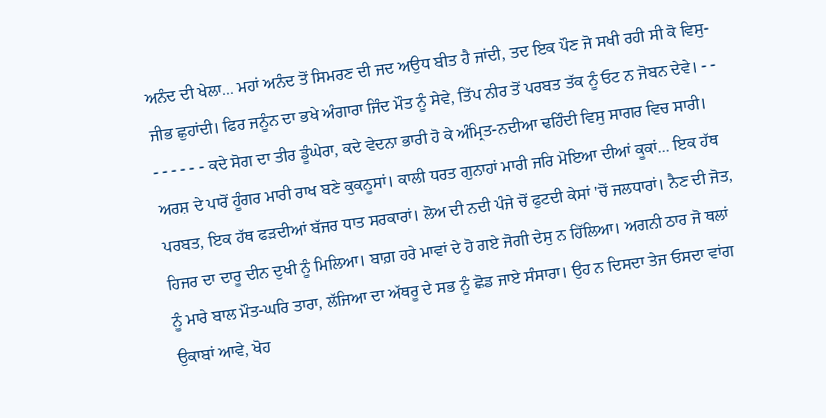ਅਨੰਦ ਦੀ ਖੇਲਾ... ਮਹਾਂ ਅਨੰਦ ਤੋਂ ਸਿਮਰਣ ਦੀ ਜਦ ਅਉਧ ਬੀਤ ਹੈ ਜਾਂਦੀ, ਤਦ ਇਕ ਪੌਣ ਜੋ ਸਖੀ ਰਹੀ ਸੀ ਕੋ ਵਿਸੁ-ਜੀਭ ਛੁਹਾਂਦੀ। ਫਿਰ ਜਨੂੰਨ ਦਾ ਭਖੇ ਅੰਗਾਰਾ ਜਿੰਦ ਮੌਤ ਨੂੰ ਸੇਵੇ, ਤਿੱਪ ਨੀਰ ਤੋਂ ਪਰਬਤ ਤੱਕ ਨੂੰ ਓਟ ਨ ਜੋਬਨ ਦੇਵੇ। - - - - - - - - ਕਦੇ ਸੋਗ ਦਾ ਤੀਰ ਡੂੰਘੇਰਾ, ਕਦੇ ਵੇਦਨਾ ਭਾਰੀ ਹੋ ਕੇ ਅੰਮ੍ਰਿਤ-ਨਦੀਆ ਢਹਿੰਦੀ ਵਿਸੁ ਸਾਗਰ ਵਿਚ ਸਾਰੀ। ਅਰਸ਼ ਦੇ ਪਾਰੋਂ ਹੂੰਗਰ ਮਾਰੀ ਰਾਖ ਬਣੇ ਕੁਕਨੂਸਾਂ। ਕਾਲੀ ਧਰਤ ਗੁਨਾਹਾਂ ਮਾਰੀ ਜਰਿ ਮੋਇਆ ਦੀਆਂ ਕੂਕਾਂ... ਇਕ ਹੱਥ ਪਰਬਤ, ਇਕ ਹੱਥ ਫੜਦੀਆਂ ਬੱਜਰ ਧਾਤ ਸਰਕਾਰਾਂ। ਲੋਅ ਦੀ ਨਦੀ ਪੰਜੇ ਚੋਂ ਫੁਟਦੀ ਕੇਸਾਂ 'ਚੋਂ ਜਲਧਾਰਾਂ। ਨੈਣ ਦੀ ਜੋਤ, ਹਿਜਰ ਦਾ ਦਾਰੂ ਦੀਨ ਦੁਖੀ ਨੂੰ ਮਿਲਿਆ। ਬਾਗ਼ ਹਰੇ ਮਾਵਾਂ ਦੇ ਹੋ ਗਏ ਜੋਗੀ ਦੇਸੁ ਨ ਹਿੱਲਿਆ। ਅਗਨੀ ਠਾਰ ਜੋ ਥਲਾਂ ਨੂੰ ਮਾਰੇ ਬਾਲ ਮੌਤ-ਘਰਿ ਤਾਰਾ, ਲੱਜਿਆ ਦਾ ਅੱਥਰੂ ਦੇ ਸਭ ਨੂੰ ਛੋਡ ਜਾਏ ਸੰਸਾਰਾ। ਉਹ ਨ ਦਿਸਦਾ ਤੇਜ ਓਸਦਾ ਵਾਂਗ ਉਕਾਬਾਂ ਆਵੇ, ਖੋਹ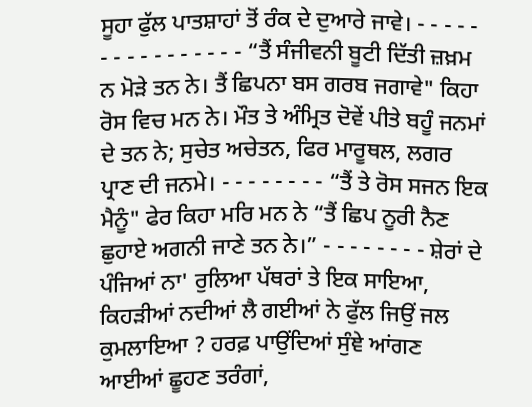ਸੂਹਾ ਫੁੱਲ ਪਾਤਸ਼ਾਹਾਂ ਤੋਂ ਰੰਕ ਦੇ ਦੁਆਰੇ ਜਾਵੇ। - - - - - - - - - - - - - - - - “ਤੈਂ ਸੰਜੀਵਨੀ ਬੂਟੀ ਦਿੱਤੀ ਜ਼ਖ਼ਮ ਨ ਮੋੜੇ ਤਨ ਨੇ। ਤੈਂ ਛਿਪਨਾ ਬਸ ਗਰਬ ਜਗਾਵੇ" ਕਿਹਾ ਰੋਸ ਵਿਚ ਮਨ ਨੇ। ਮੌਤ ਤੇ ਅੰਮ੍ਰਿਤ ਦੋਵੇਂ ਪੀਤੇ ਬਹੂੰ ਜਨਮਾਂ ਦੇ ਤਨ ਨੇ; ਸੁਚੇਤ ਅਚੇਤਨ, ਫਿਰ ਮਾਰੂਥਲ, ਲਗਰ ਪ੍ਰਾਣ ਦੀ ਜਨਮੇ। - - - - - - - - “ਤੈਂ ਤੇ ਰੋਸ ਸਜਨ ਇਕ ਮੈਨੂੰ" ਫੇਰ ਕਿਹਾ ਮਰਿ ਮਨ ਨੇ “ਤੈਂ ਛਿਪ ਨੂਰੀ ਨੈਣ ਛੁਹਾਏ ਅਗਨੀ ਜਾਣੇ ਤਨ ਨੇ।” - - - - - - - - ਸ਼ੇਰਾਂ ਦੇ ਪੰਜਿਆਂ ਨਾ' ਰੁਲਿਆ ਪੱਥਰਾਂ ਤੇ ਇਕ ਸਾਇਆ, ਕਿਹੜੀਆਂ ਨਦੀਆਂ ਲੈ ਗਈਆਂ ਨੇ ਫੁੱਲ ਜਿਉਂ ਜਲ ਕੁਮਲਾਇਆ ? ਹਰਫ਼ ਪਾਉਂਦਿਆਂ ਸੁੰਞੇ ਆਂਗਣ ਆਈਆਂ ਛੂਹਣ ਤਰੰਗਾਂ,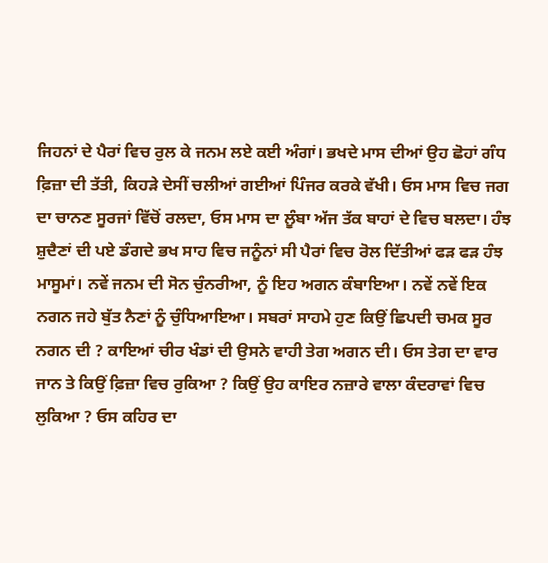ਜਿਹਨਾਂ ਦੇ ਪੈਰਾਂ ਵਿਚ ਰੁਲ ਕੇ ਜਨਮ ਲਏ ਕਈ ਅੰਗਾਂ। ਭਖਦੇ ਮਾਸ ਦੀਆਂ ਉਹ ਛੋਹਾਂ ਗੰਧ ਫ਼ਿਜ਼ਾ ਦੀ ਤੱਤੀ, ਕਿਹੜੇ ਦੇਸੀਂ ਚਲੀਆਂ ਗਈਆਂ ਪਿੰਜਰ ਕਰਕੇ ਵੱਖੀ। ਓਸ ਮਾਸ ਵਿਚ ਜਗ ਦਾ ਚਾਨਣ ਸੂਰਜਾਂ ਵਿੱਚੋਂ ਰਲਦਾ, ਓਸ ਮਾਸ ਦਾ ਲੂੰਬਾ ਅੱਜ ਤੱਕ ਬਾਹਾਂ ਦੇ ਵਿਚ ਬਲਦਾ। ਹੰਝ ਸ਼ੁਦੈਣਾਂ ਦੀ ਪਏ ਡੰਗਦੇ ਭਖ ਸਾਹ ਵਿਚ ਜਨੂੰਨਾਂ ਸੀ ਪੈਰਾਂ ਵਿਚ ਰੋਲ ਦਿੱਤੀਆਂ ਫੜ ਫੜ ਹੰਝ ਮਾਸੂਮਾਂ। ਨਵੇਂ ਜਨਮ ਦੀ ਸੋਨ ਚੁੰਨਰੀਆ, ਨੂੰ ਇਹ ਅਗਨ ਕੰਬਾਇਆ। ਨਵੇਂ ਨਵੇਂ ਇਕ ਨਗਨ ਜਹੇ ਬੁੱਤ ਨੈਣਾਂ ਨੂੰ ਚੁੰਧਿਆਇਆ। ਸਬਰਾਂ ਸਾਹਮੇ ਹੁਣ ਕਿਉਂ ਛਿਪਦੀ ਚਮਕ ਸੂਰ ਨਗਨ ਦੀ ? ਕਾਇਆਂ ਚੀਰ ਖੰਡਾਂ ਦੀ ਉਸਨੇ ਵਾਹੀ ਤੇਗ ਅਗਨ ਦੀ। ਓਸ ਤੇਗ ਦਾ ਵਾਰ ਜਾਨ ਤੇ ਕਿਉਂ ਫ਼ਿਜ਼ਾ ਵਿਚ ਰੁਕਿਆ ? ਕਿਉਂ ਉਹ ਕਾਇਰ ਨਜ਼ਾਰੇ ਵਾਲਾ ਕੰਦਰਾਵਾਂ ਵਿਚ ਲੁਕਿਆ ? ਓਸ ਕਹਿਰ ਦਾ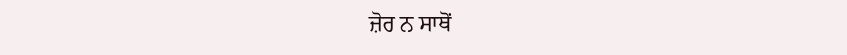ਜ਼ੋਰ ਨ ਸਾਥੋਂ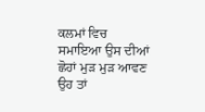ਕਲਮਾਂ ਵਿਚ ਸਮਾਇਆ ਉਸ ਦੀਆਂ ਛੋਹਾਂ ਮੁੜ ਮੁੜ ਆਵਣ ਉਹ ਤਾਂ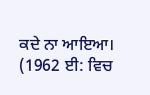ਕਦੇ ਨਾ ਆਇਆ। (1962 ਈ: ਵਿਚ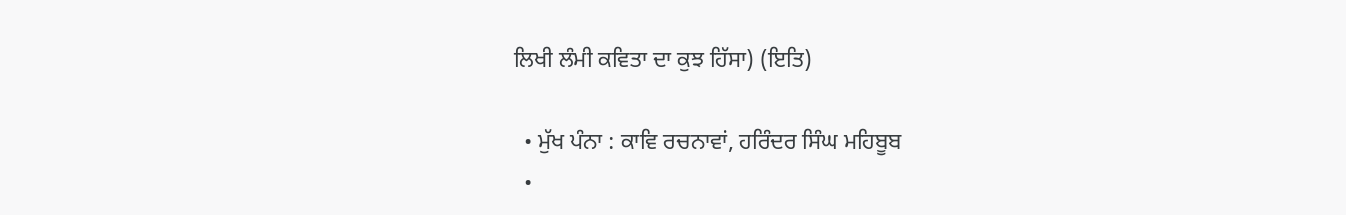ਲਿਖੀ ਲੰਮੀ ਕਵਿਤਾ ਦਾ ਕੁਝ ਹਿੱਸਾ) (ਇਤਿ)

  • ਮੁੱਖ ਪੰਨਾ : ਕਾਵਿ ਰਚਨਾਵਾਂ, ਹਰਿੰਦਰ ਸਿੰਘ ਮਹਿਬੂਬ
  •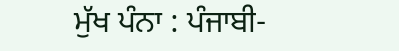ਮੁੱਖ ਪੰਨਾ : ਪੰਜਾਬੀ-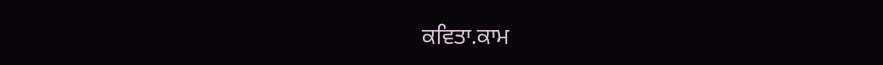ਕਵਿਤਾ.ਕਾਮ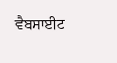ਵੈਬਸਾਈਟ